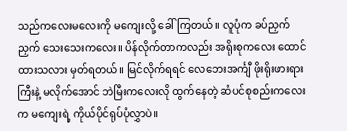သည်ကလေးမလေးကို မကျေးလို့ ခေါ်ကြတယ်။ လူပုံက ခပ်ညှက်ညှက် သေးသေးကလေး။ ပိန်လိုက်တာကလည်း အရိုးစုကလေး ထောင်ထားသလား မှတ်ရတယ်။ မြင်လိုက်ရရင် လေဘေးအင်္ကျီ ဖိုးရိုးဖားရားကြီးနဲ့ မလိုက်အောင် ဘဲမြီးကလေးလို ထွက်နေတဲ့ ဆံပင်စုစည်းကလေးက မကျေးရဲ့ ကိုယ်ပိုင်ရုပ်ပုံလွှာပဲ။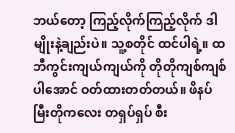ဘယ်တော့ ကြည့်လိုက်ကြည့်လိုက် ဒါမျိုးနဲ့ချည်းပဲ။ သူ့စတိုင် ထင်ပါရဲ့။ ထဘီကွင်းကျယ်ကျယ်ကို တိုတိုကျစ်ကျစ်ပါအောင် ဝတ်ထားတတ်တယ်။ ဖိနပ်မြီးတိုကလေး တရှပ်ရှပ် စီး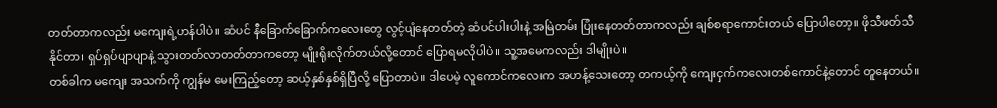တတ်တာကလည်း မကျေးရဲ့ဟန်ပါပဲ။ ဆံပင် နီခြောက်ခြောက်ကလေးတွေ လွင့်ပျံနေတတ်တဲ့ ဆံပင်ပါးပါးနဲ့ အမြဲတမ်း ပြုံးနေတတ်တာကလည်း ချစ်စရာကောင်းတယ် ပြောပါတော့။ ဖိုသီဖတ်သီနိုင်တာ၊ ရှပ်ရှပ်ပျာပျာနဲ့ သွားတတ်လာတတ်တာကတော့ မျိုးရိုးလိုက်တယ်လို့တောင် ပြောရမလိုပါပဲ။ သူ့အမေကလည်း ဒါမျိုးပဲ။
တစ်ခါက မကျေး အသက်ကို ကျွန်မ မေးကြည့်တော့ ဆယ့်နှစ်နှစ်ရှိပြီလို့ ပြောတာပဲ။ ဒါပေမဲ့ လူကောင်ကလေးက အဟန့်သေးတော့ တကယ့်ကို ကျေးငှက်ကလေးတစ်ကောင်နဲ့တောင် တူနေတယ်။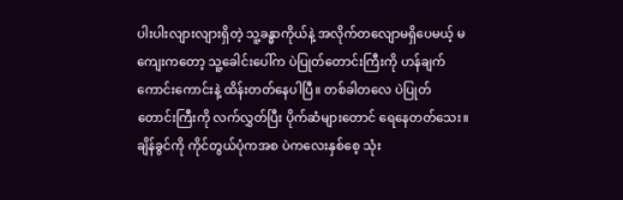ပါးပါးလျားလျားရှိတဲ့ သူ့ခန္ဓာကိုယ်နဲ့ အလိုက်တလျောမရှိပေမယ့် မကျေးကတော့ သူ့ခေါင်းပေါ်က ပဲပြုတ်တောင်းကြီးကို ဟန်ချက်ကောင်းကောင်းနဲ့ ထိန်းတတ်နေပါပြီ။ တစ်ခါတလေ ပဲပြုတ်တောင်းကြီးကို လက်လွှတ်ပြီး ပိုက်ဆံများတောင် ရေနေတတ်သေး။ ချိန်ခွင်ကို ကိုင်တွယ်ပုံကအစ ပဲကလေးနှစ်စေ့ သုံး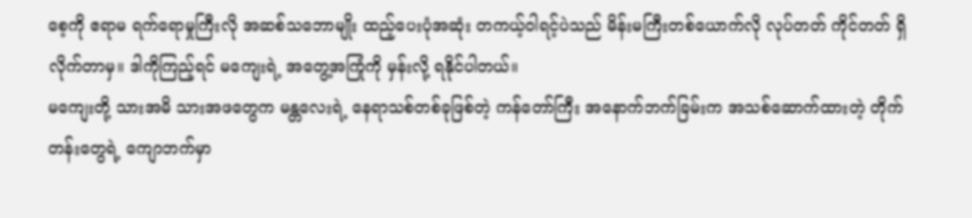စေ့ကို ဧရာမ ရက်ရောမှုကြီးလို အဆစ်သဘောမျိုး ထည့်ပေးပုံအဆုံး တကယ့်ဝါရင့်ပဲသည် မိန်းမကြီးတစ်ယောက်လို လုပ်တတ် ကိုင်တတ် ရှိလိုက်တာမှ။ ဒါကိုကြည့်ရင် မကျေးရဲ့ အတွေ့အကြုံကို မှန်းလို့ ရနိုင်ပါတယ်။
မကျေးတို့ သားအမိ သားအဖတွေက မန္တလေးရဲ့ နေရာသစ်တစ်ခုဖြစ်တဲ့ ကန်တော်ကြီး အနောက်ဘက်ခြမ်းက အသစ်ဆောက်ထားတဲ့ တိုက်တန်းတွေရဲ့ ကျောဘက်မှာ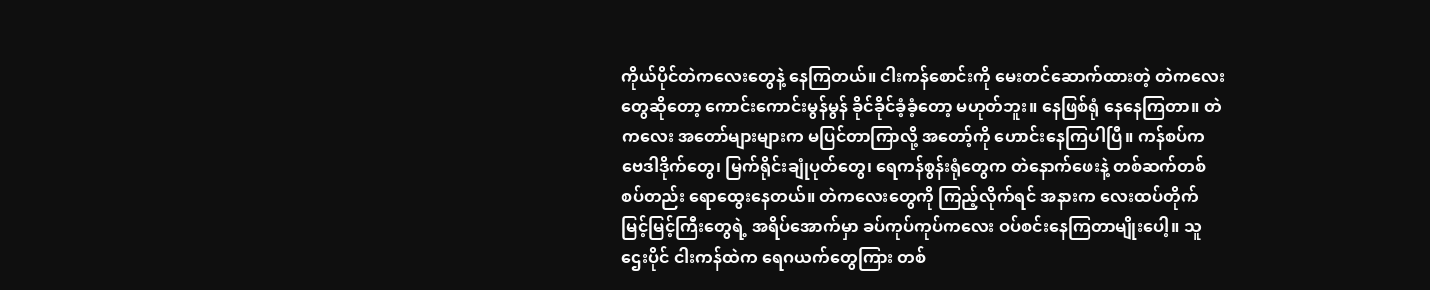ကိုယ်ပိုင်တဲကလေးတွေနဲ့ နေကြတယ်။ ငါးကန်စောင်းကို မေးတင်ဆောက်ထားတဲ့ တဲကလေးတွေဆိုတော့ ကောင်းကောင်းမွန်မွန် ခိုင်ခိုင်ခံ့ခံ့တော့ မဟုတ်ဘူး။ နေဖြစ်ရုံ နေနေကြတာ။ တဲကလေး အတော်များများက မပြင်တာကြာလို့ အတော့်ကို ဟောင်းနေကြပါပြီ။ ကန်စပ်က ဗေဒါဒိုက်တွေ၊ မြက်ရိုင်းချုံပုတ်တွေ၊ ရေကန်စွန်းရုံတွေက တဲနောက်ဖေးနဲ့ တစ်ဆက်တစ်စပ်တည်း ရောထွေးနေတယ်။ တဲကလေးတွေကို ကြည့်လိုက်ရင် အနားက လေးထပ်တိုက် မြင့်မြင့်ကြီးတွေရဲ့ အရိပ်အောက်မှာ ခပ်ကုပ်ကုပ်ကလေး ဝပ်စင်းနေကြတာမျိုးပေါ့။ သူဌေးပိုင် ငါးကန်ထဲက ရေဂယက်တွေကြား တစ်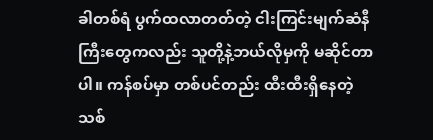ခါတစ်ရံ ပွက်ထလာတတ်တဲ့ ငါးကြင်းမျက်ဆံနီကြီးတွေကလည်း သူတို့နဲ့ဘယ်လိုမှကို မဆိုင်တာပါ။ ကန်စပ်မှာ တစ်ပင်တည်း ထီးထီးရှိနေတဲ့ သစ်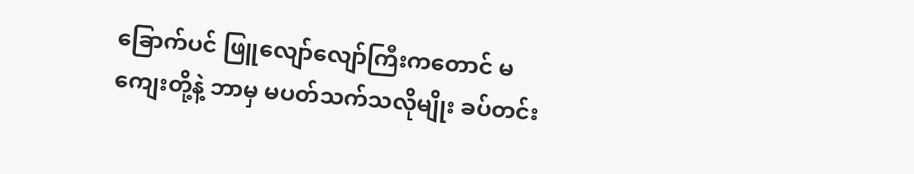ခြောက်ပင် ဖြူလျော်လျော်ကြီးကတောင် မကျေးတို့နဲ့ ဘာမှ မပတ်သက်သလိုမျိုး ခပ်တင်း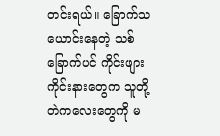တင်းရယ်။ ခြောက်သယောင်းနေတဲ့ သစ်ခြောက်ပင် ကိုင်းဖျားကိုင်းနားတွေက သူတို့ တဲကလေးတွေကို မ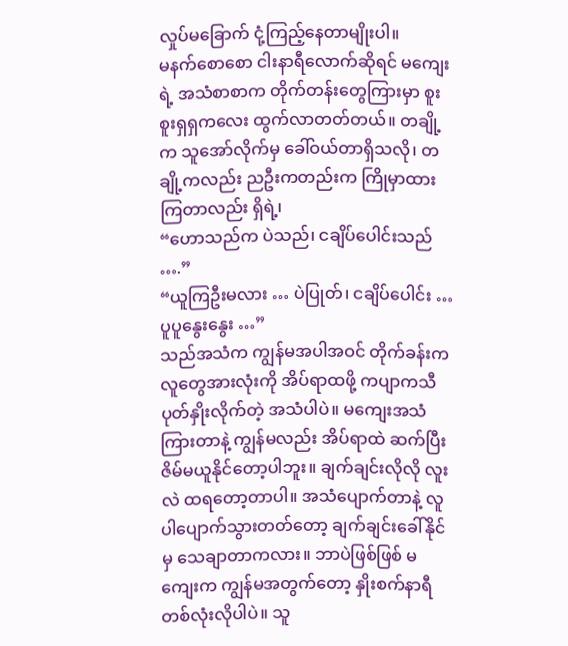လှုပ်မခြောက် ငုံ့ကြည့်နေတာမျိုးပါ။
မနက်စောစော ငါးနာရီလောက်ဆိုရင် မကျေးရဲ့ အသံစာစာက တိုက်တန်းတွေကြားမှာ စူးစူးရှရှကလေး ထွက်လာတတ်တယ်။ တချို့က သူအော်လိုက်မှ ခေါ်ဝယ်တာရှိသလို၊ တချို့ကလည်း ညဦးကတည်းက ကြိုမှာထားကြတာလည်း ရှိရဲ့၊
“ဟောသည်က ပဲသည်၊ ငချိပ်ပေါင်းသည် ….”
“ယူကြဦးမလား … ပဲပြုတ်၊ ငချိပ်ပေါင်း … ပူပူနွေးနွေး …”
သည်အသံက ကျွန်မအပါအဝင် တိုက်ခန်းက လူတွေအားလုံးကို အိပ်ရာထဖို့ ကပျာကသီ ပုတ်နှိုးလိုက်တဲ့ အသံပါပဲ။ မကျေးအသံ ကြားတာနဲ့ ကျွန်မလည်း အိပ်ရာထဲ ဆက်ပြီး ဇိမ်မယူနိုင်တော့ပါဘူး။ ချက်ချင်းလိုလို လူးလဲ ထရတော့တာပါ။ အသံပျောက်တာနဲ့ လူပါပျောက်သွားတတ်တော့ ချက်ချင်းခေါ်နိုင်မှ သေချာတာကလား။ ဘာပဲဖြစ်ဖြစ် မကျေးက ကျွန်မအတွက်တော့ နှိုးစက်နာရီ တစ်လုံးလိုပါပဲ။ သူ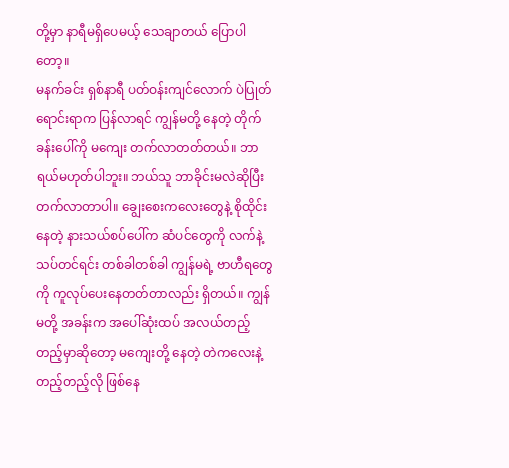တို့မှာ နာရီမရှိပေမယ့် သေချာတယ် ပြောပါတော့။
မနက်ခင်း ရှစ်နာရီ ပတ်ဝန်းကျင်လောက် ပဲပြုတ်ရောင်းရာက ပြန်လာရင် ကျွန်မတို့ နေတဲ့ တိုက်ခန်းပေါ်ကို မကျေး တက်လာတတ်တယ်။ ဘာရယ်မဟုတ်ပါဘူး။ ဘယ်သူ ဘာခိုင်းမလဲဆိုပြီး တက်လာတာပါ။ ချွေးစေးကလေးတွေနဲ့ စိုထိုင်းနေတဲ့ နားသယ်စပ်ပေါ်က ဆံပင်တွေကို လက်နဲ့သပ်တင်ရင်း တစ်ခါတစ်ခါ ကျွန်မရဲ့ ဗာဟီရတွေကို ကူလုပ်ပေးနေတတ်တာလည်း ရှိတယ်။ ကျွန်မတို့ အခန်းက အပေါ်ဆုံးထပ် အလယ်တည့်တည့်မှာဆိုတော့ မကျေးတို့ နေတဲ့ တဲကလေးနဲ့ တည့်တည့်လို ဖြစ်နေ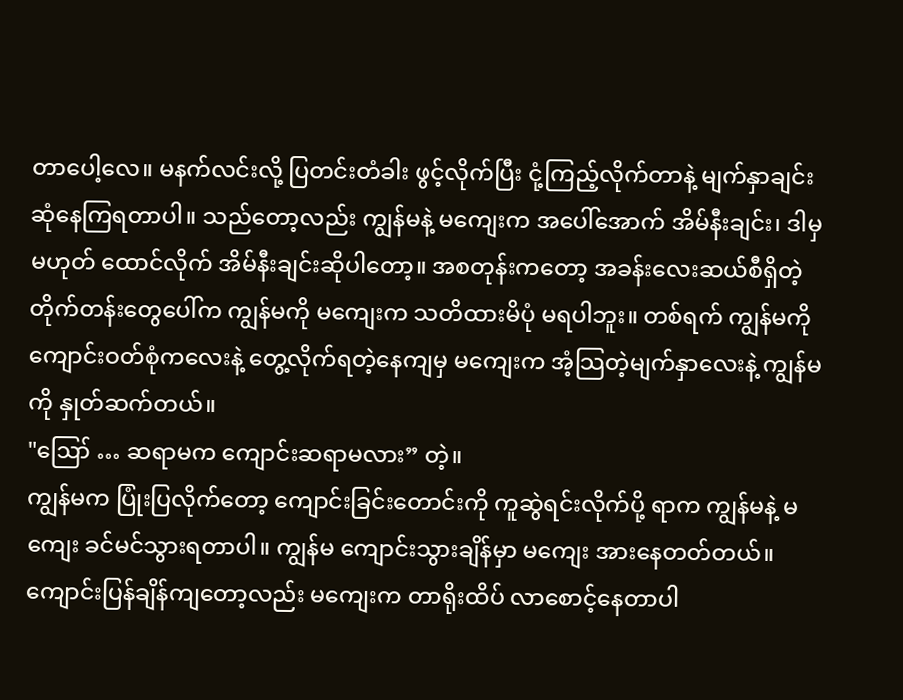တာပေါ့လေ။ မနက်လင်းလို့ ပြတင်းတံခါး ဖွင့်လိုက်ပြီး ငုံ့ကြည့်လိုက်တာနဲ့ မျက်နှာချင်း ဆုံနေကြရတာပါ။ သည်တော့လည်း ကျွန်မနဲ့ မကျေးက အပေါ်အောက် အိမ်နီးချင်း၊ ဒါမှမဟုတ် ထောင်လိုက် အိမ်နီးချင်းဆိုပါတော့။ အစတုန်းကတော့ အခန်းလေးဆယ်စီရှိတဲ့ တိုက်တန်းတွေပေါ်က ကျွန်မကို မကျေးက သတိထားမိပုံ မရပါဘူး။ တစ်ရက် ကျွန်မကို ကျောင်းဝတ်စုံကလေးနဲ့ တွေ့လိုက်ရတဲ့နေကျမှ မကျေးက အံ့သြတဲ့မျက်နှာလေးနဲ့ ကျွန်မကို နှုတ်ဆက်တယ်။
"ဪ … ဆရာမက ကျောင်းဆရာမလား” တဲ့။
ကျွန်မက ပြုံးပြလိုက်တော့ ကျောင်းခြင်းတောင်းကို ကူဆွဲရင်းလိုက်ပို့ ရာက ကျွန်မနဲ့ မကျေး ခင်မင်သွားရတာပါ။ ကျွန်မ ကျောင်းသွားချိန်မှာ မကျေး အားနေတတ်တယ်။ ကျောင်းပြန်ချိန်ကျတော့လည်း မကျေးက တာရိုးထိပ် လာစောင့်နေတာပါ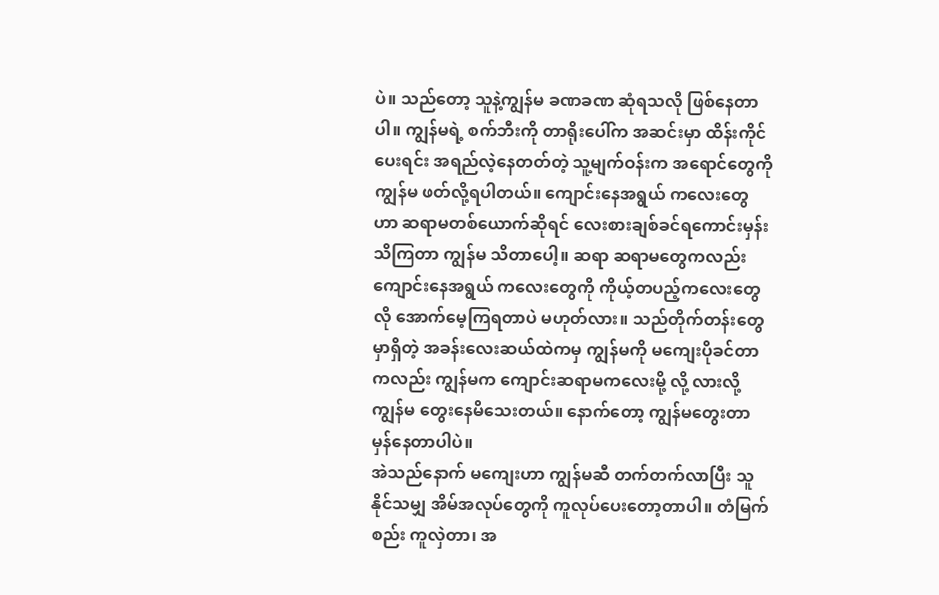ပဲ။ သည်တော့ သူနဲ့ကျွန်မ ခဏခဏ ဆုံရသလို ဖြစ်နေတာပါ။ ကျွန်မရဲ့ စက်ဘီးကို တာရိုးပေါ်က အဆင်းမှာ ထိန်းကိုင်ပေးရင်း အရည်လဲ့နေတတ်တဲ့ သူ့မျက်ဝန်းက အရောင်တွေကို ကျွန်မ ဖတ်လို့ရပါတယ်။ ကျောင်းနေအရွယ် ကလေးတွေဟာ ဆရာမတစ်ယောက်ဆိုရင် လေးစားချစ်ခင်ရကောင်းမှန်း သိကြတာ ကျွန်မ သိတာပေါ့။ ဆရာ ဆရာမတွေကလည်း ကျောင်းနေအရွယ် ကလေးတွေကို ကိုယ့်တပည့်ကလေးတွေလို အောက်မေ့ကြရတာပဲ မဟုတ်လား။ သည်တိုက်တန်းတွေမှာရှိတဲ့ အခန်းလေးဆယ်ထဲကမှ ကျွန်မကို မကျေးပိုခင်တာကလည်း ကျွန်မက ကျောင်းဆရာမကလေးမို့ လို့ လားလို့ ကျွန်မ တွေးနေမိသေးတယ်။ နောက်တော့ ကျွန်မတွေးတာ မှန်နေတာပါပဲ။
အဲသည်နောက် မကျေးဟာ ကျွန်မဆီ တက်တက်လာပြီး သူနိုင်သမျှ အိမ်အလုပ်တွေကို ကူလုပ်ပေးတော့တာပါ။ တံမြက်စည်း ကူလှဲတာ၊ အ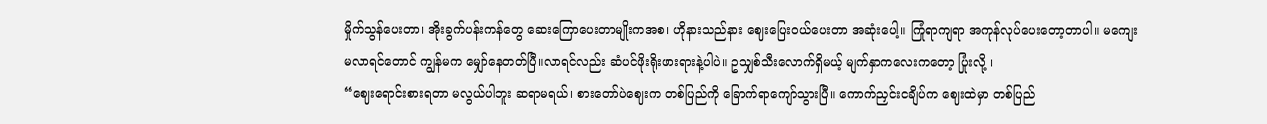မှိုက်သွန်ပေးတာ၊ အိုးခွက်ပန်းကန်တွေ ဆေးကြောပေးတာမျိုးကအစ၊ ဟိုနားသည်နား ဈေးပြေးဝယ်ပေးတာ အဆုံးပေါ့။ ကြုံရာကျရာ အကုန်လုပ်ပေးတော့တာပါ။ မကျေး မလာရင်တောင် ကျွန်မက မျှော်နေတတ်ပြီ။လာရင်လည်း ဆံပင်ဖိုးရိုးဖားရားနဲ့ပါပဲ။ ဥသျှစ်သီးလောက်ရှိမယ့် မျက်နှာကလေးကတော့ ပြုံးလို့ ၊
“ဈေးရောင်းစားရတာ မလွယ်ပါဘူး ဆရာမရယ်၊ စားတော်ပဲဈေးက တစ်ပြည်ကို ခြောက်ရာကျော်သွားပြီ။ ကောက်ညှင်းငချိပ်က ဈေးထဲမှာ တစ်ပြည်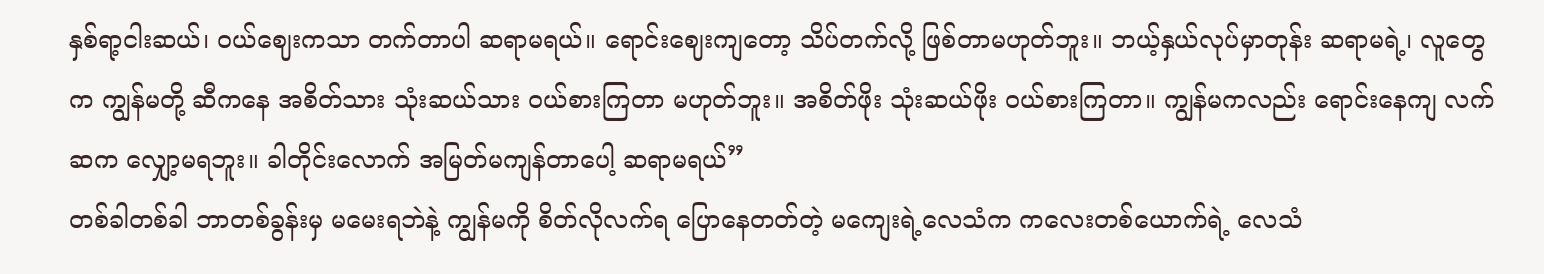နှစ်ရာ့ငါးဆယ်၊ ဝယ်ဈေးကသာ တက်တာပါ ဆရာမရယ်။ ရောင်းဈေးကျတော့ သိပ်တက်လို့ ဖြစ်တာမဟုတ်ဘူး။ ဘယ့်နှယ်လုပ်မှာတုန်း ဆရာမရဲ့၊ လူတွေက ကျွန်မတို့ ဆီကနေ အစိတ်သား သုံးဆယ်သား ဝယ်စားကြတာ မဟုတ်ဘူး။ အစိတ်ဖိုး သုံးဆယ်ဖိုး ဝယ်စားကြတာ။ ကျွန်မကလည်း ရောင်းနေကျ လက်ဆက လျှော့မရဘူး။ ခါတိုင်းလောက် အမြတ်မကျန်တာပေါ့ ဆရာမရယ်”
တစ်ခါတစ်ခါ ဘာတစ်ခွန်းမှ မမေးရဘဲနဲ့ ကျွန်မကို စိတ်လိုလက်ရ ပြောနေတတ်တဲ့ မကျေးရဲ့လေသံက ကလေးတစ်ယောက်ရဲ့ လေသံ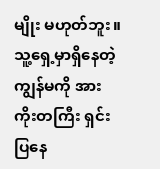မျိုး မဟုတ်ဘူး။ သူ့ရှေ့မှာရှိနေတဲ့ ကျွန်မကို အားကိုးတကြီး ရှင်းပြနေ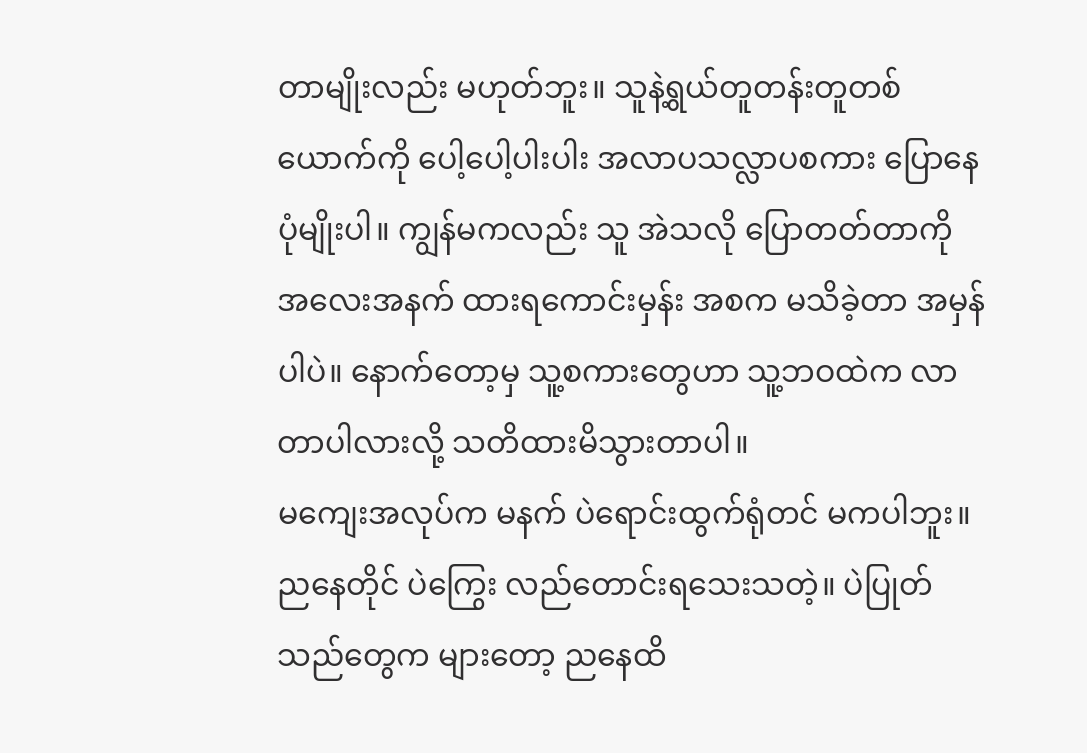တာမျိုးလည်း မဟုတ်ဘူး။ သူနဲ့ရွယ်တူတန်းတူတစ်ယောက်ကို ပေါ့ပေါ့ပါးပါး အလာပသလ္လာပစကား ပြောနေပုံမျိုးပါ။ ကျွန်မကလည်း သူ အဲသလို ပြောတတ်တာကို အလေးအနက် ထားရကောင်းမှန်း အစက မသိခဲ့တာ အမှန်ပါပဲ။ နောက်တော့မှ သူ့စကားတွေဟာ သူ့ဘဝထဲက လာတာပါလားလို့ သတိထားမိသွားတာပါ။
မကျေးအလုပ်က မနက် ပဲရောင်းထွက်ရုံတင် မကပါဘူး။ ညနေတိုင် ပဲကြွေး လည်တောင်းရသေးသတဲ့။ ပဲပြုတ်သည်တွေက များတော့ ညနေထိ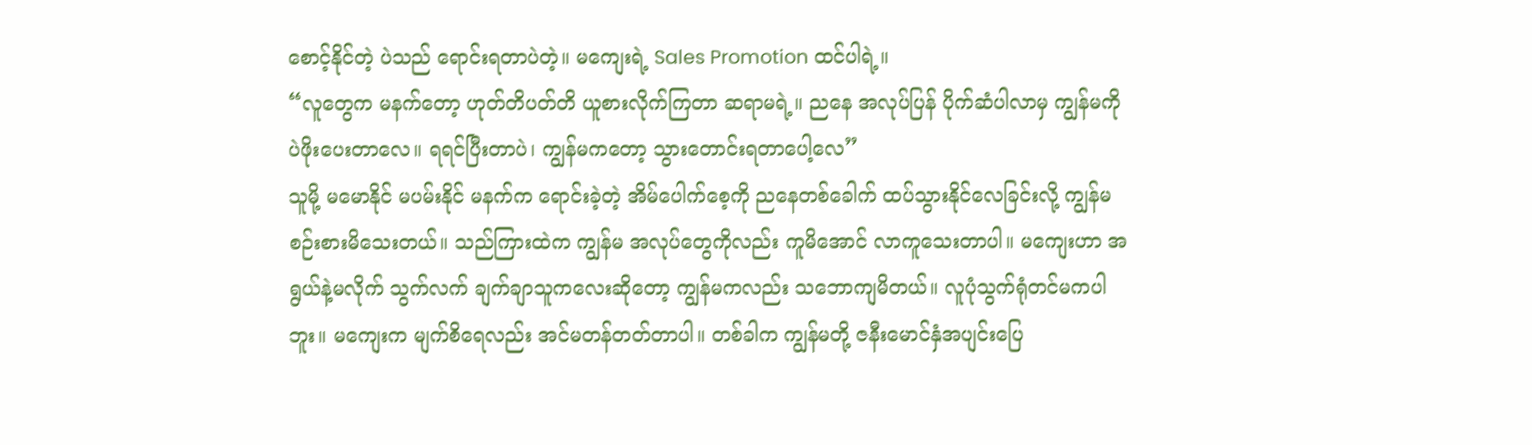စောင့်နိုင်တဲ့ ပဲသည် ရောင်းရတာပဲတဲ့။ မကျေးရဲ့ Sales Promotion ထင်ပါရဲ့။
“လူတွေက မနက်တော့ ဟုတ်တိပတ်တိ ယူစားလိုက်ကြတာ ဆရာမရဲ့။ ညနေ အလုပ်ပြန် ပိုက်ဆံပါလာမှ ကျွန်မကို ပဲဖိုးပေးတာလေ။ ရရင်ပြီးတာပဲ၊ ကျွန်မကတော့ သွားတောင်းရတာပေါ့လေ”
သူမို့ မမောနိုင် မပမ်းနိုင် မနက်က ရောင်းခဲ့တဲ့ အိမ်ပေါက်စေ့ကို ညနေတစ်ခေါက် ထပ်သွားနိုင်လေခြင်းလို့ ကျွန်မ စဉ်းစားမိသေးတယ်။ သည်ကြားထဲက ကျွန်မ အလုပ်တွေကိုလည်း ကူမိအောင် လာကူသေးတာပါ။ မကျေးဟာ အရွယ်နဲ့မလိုက် သွက်လက် ချက်ချာသူကလေးဆိုတော့ ကျွန်မကလည်း သဘောကျမိတယ်။ လူပုံသွက်ရုံတင်မကပါဘူး။ မကျေးက မျက်စိရေလည်း အင်မတန်တတ်တာပါ။ တစ်ခါက ကျွန်မတို့ ဇနီးမောင်နှံအပျင်းပြေ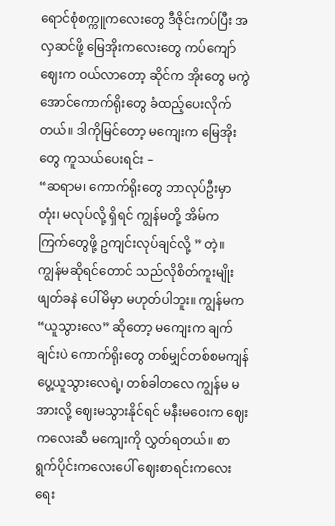ရောင်စုံစက္ကူကလေးတွေ ဒီဇိုင်းကပ်ပြီး အလှဆင်ဖို့ မြေအိုးကလေးတွေ ကပ်ကျော်ဈေးက ဝယ်လာတော့ ဆိုင်က အိုးတွေ မကွဲအောင်ကောက်ရိုးတွေ ခံထည့်ပေးလိုက်တယ်။ ဒါကိုမြင်တော့ မကျေးက မြေအိုးတွေ ကူသယ်ပေးရင်း –
“ဆရာမ၊ ကောက်ရိုးတွေ ဘာလုပ်ဦးမှာတုံး၊ မလုပ်လို့ ရှိရင် ကျွန်မတို့ အိမ်က ကြက်တွေဖို့ ဥကျင်းလုပ်ချင်လို့ ” တဲ့။
ကျွန်မဆိုရင်တောင် သည်လိုစိတ်ကူးမျိုး ဖျတ်ခနဲ ပေါ်မိမှာ မဟုတ်ပါဘူး။ ကျွန်မက “ယူသွားလေ” ဆိုတော့ မကျေးက ချက်ချင်းပဲ ကောက်ရိုးတွေ တစ်မျှင်တစ်စမကျန် ပွေ့ယူသွားလေရဲ့၊ တစ်ခါတလေ ကျွန်မ မအားလို့ ဈေးမသွားနိုင်ရင် မနီးမဝေးက ဈေးကလေးဆီ မကျေးကို လွှတ်ရတယ်။ စာရွက်ပိုင်းကလေးပေါ် ဈေးစာရင်းကလေး ရေး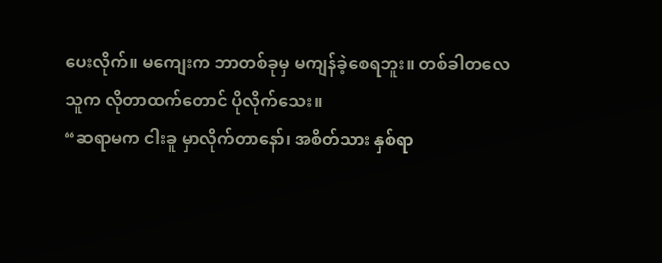ပေးလိုက်။ မကျေးက ဘာတစ်ခုမှ မကျန်ခဲ့စေရဘူး။ တစ်ခါတလေ သူက လိုတာထက်တောင် ပိုလိုက်သေး။
“ဆရာမက ငါးခူ မှာလိုက်တာနော်၊ အစိတ်သား နှစ်ရာ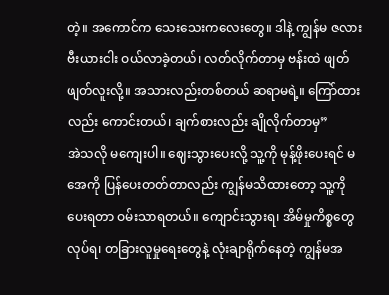တဲ့။ အကောင်က သေးသေးကလေးတွေ။ ဒါနဲ့ ကျွန်မ ဇလားဗီးယားငါး ဝယ်လာခဲ့တယ်၊ လတ်လိုက်တာမှ ဗန်းထဲ ဖျတ်ဖျတ်လူးလို့။ အသားလည်းတစ်တယ် ဆရာမရဲ့။ ကြော်ထားလည်း ကောင်းတယ်၊ ချက်စားလည်း ချိုလိုက်တာမှ”
အဲသလို မကျေးပါ။ ဈေးသွားပေးလို့ သူ့ကို မုန့်ဖိုးပေးရင် မအေကို ပြန်ပေးတတ်တာလည်း ကျွန်မသိထားတော့ သူ့ကို ပေးရတာ ဝမ်းသာရတယ်။ ကျောင်းသွားရ၊ အိမ်မှုကိစ္စတွေ လုပ်ရ၊ တခြားလူမှုရေးတွေနဲ့ လုံးချာရိုက်နေတဲ့ ကျွန်မအ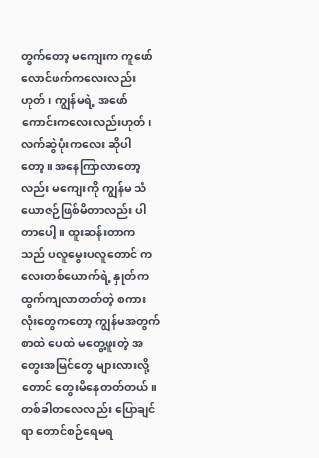တွက်တော့ မကျေးက ကူဖော်လောင်ဖက်ကလေးလည်းဟုတ်၊ ကျွန်မရဲ့ အဖော်ကောင်းကလေးလည်းဟုတ်၊ လက်ဆွဲပုံးကလေး ဆိုပါတော့။ အနေကြာလာတော့လည်း မကျေးကို ကျွန်မ သံယောဇဉ်ဖြစ်မိတာလည်း ပါတာပေါ့။ ထူးဆန်းတာက သည် ပလူမွေးပလူတောင် ကလေးတစ်ယောက်ရဲ့ နှုတ်က ထွက်ကျလာတတ်တဲ့ စကားလုံးတွေကတော့ ကျွန်မအတွက် စာထဲ ပေထဲ မတွေ့ဖူးတဲ့ အတွေးအမြင်တွေ များလားလို့တောင် တွေးမိနေတတ်တယ်။ တစ်ခါတလေလည်း ပြောချင်ရာ တောင်စဉ်ရေမရ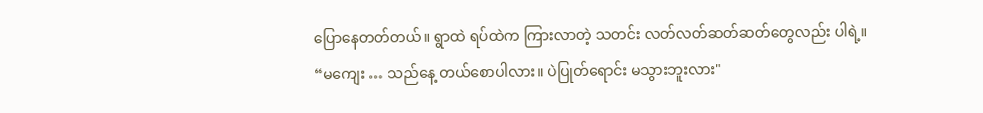ပြောနေတတ်တယ်။ ရွာထဲ ရပ်ထဲက ကြားလာတဲ့ သတင်း လတ်လတ်ဆတ်ဆတ်တွေလည်း ပါရဲ့။
“မကျေး … သည်နေ့ တယ်စောပါလား။ ပဲပြုတ်ရောင်း မသွားဘူးလား"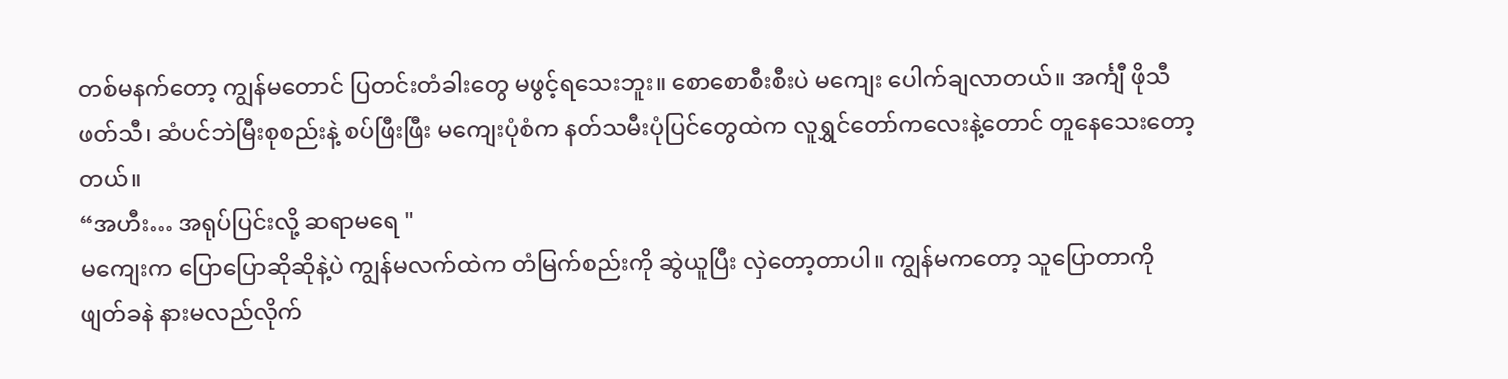တစ်မနက်တော့ ကျွန်မတောင် ပြတင်းတံခါးတွေ မဖွင့်ရသေးဘူး။ စောစောစီးစီးပဲ မကျေး ပေါက်ချလာတယ်။ အင်္ကျီ ဖိုသီဖတ်သီ၊ ဆံပင်ဘဲမြီးစုစည်းနဲ့ စပ်ဖြီးဖြီး မကျေးပုံစံက နတ်သမီးပုံပြင်တွေထဲက လူရွှင်တော်ကလေးနဲ့တောင် တူနေသေးတော့တယ်။
“အဟီး… အရုပ်ပြင်းလို့ ဆရာမရေ "
မကျေးက ပြောပြောဆိုဆိုနဲ့ပဲ ကျွန်မလက်ထဲက တံမြက်စည်းကို ဆွဲယူပြီး လှဲတော့တာပါ။ ကျွန်မကတော့ သူပြောတာကို ဖျတ်ခနဲ နားမလည်လိုက်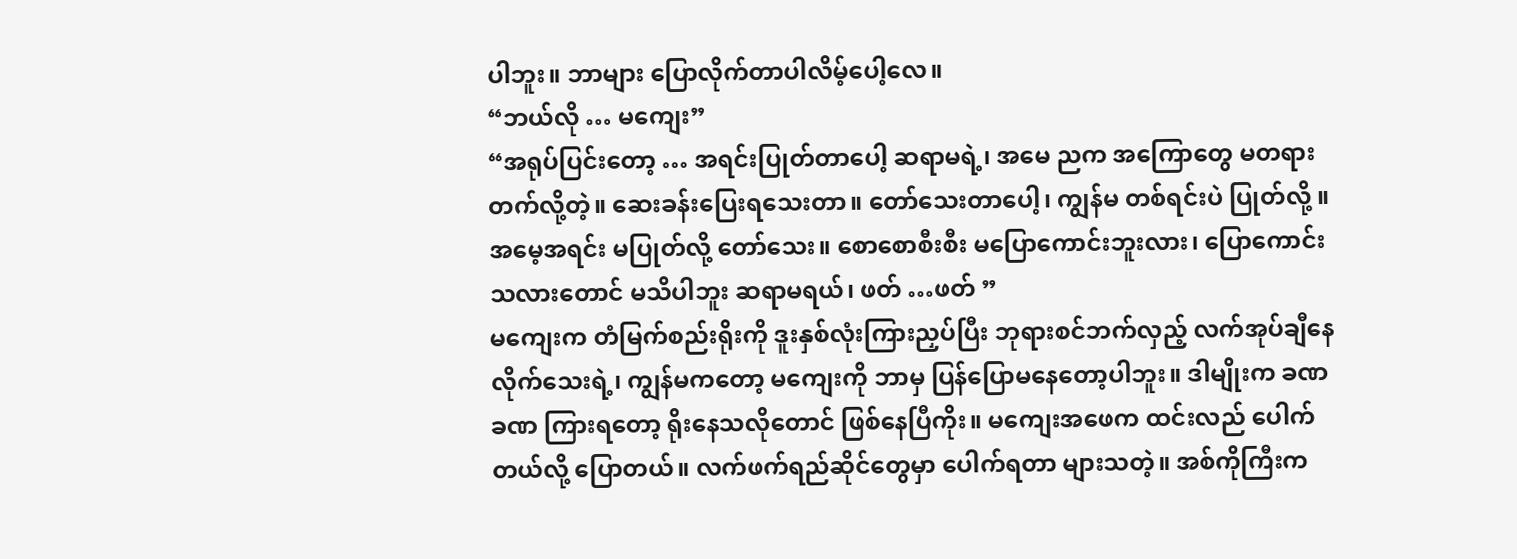ပါဘူး။ ဘာများ ပြောလိုက်တာပါလိမ့်ပေါ့လေ။
“ဘယ်လို … မကျေး”
“အရုပ်ပြင်းတော့ … အရင်းပြုတ်တာပေါ့ ဆရာမရဲ့၊ အမေ ညက အကြောတွေ မတရားတက်လို့တဲ့။ ဆေးခန်းပြေးရသေးတာ။ တော်သေးတာပေါ့၊ ကျွန်မ တစ်ရင်းပဲ ပြုတ်လို့ ။ အမေ့အရင်း မပြုတ်လို့ တော်သေး။ စောစောစီးစီး မပြောကောင်းဘူးလား၊ ပြောကောင်းသလားတောင် မသိပါဘူး ဆရာမရယ်၊ ဖတ် …ဖတ် ”
မကျေးက တံမြက်စည်းရိုးကို ဒူးနှစ်လုံးကြားညှပ်ပြီး ဘုရားစင်ဘက်လှည့် လက်အုပ်ချီနေလိုက်သေးရဲ့၊ ကျွန်မကတော့ မကျေးကို ဘာမှ ပြန်ပြောမနေတော့ပါဘူး။ ဒါမျိုးက ခဏခဏ ကြားရတော့ ရိုးနေသလိုတောင် ဖြစ်နေပြီကိုး။ မကျေးအဖေက ထင်းလည် ပေါက်တယ်လို့ ပြောတယ်။ လက်ဖက်ရည်ဆိုင်တွေမှာ ပေါက်ရတာ များသတဲ့။ အစ်ကိုကြီးက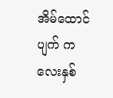အိမ်ထောင်ပျက် ကလေးနှစ်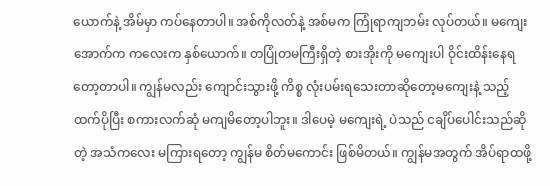ယောက်နဲ့ အိမ်မှာ ကပ်နေတာပါ။ အစ်ကိုလတ်နဲ့ အစ်မက ကြုံရာကျဘမ်း လုပ်တယ်။ မကျေးအောက်က ကလေးက နှစ်ယောက်။ တပြုံတမကြီးရှိတဲ့ စားအိုးကို မကျေးပါ ဝိုင်းထိန်းနေရတော့တာပါ။ ကျွန်မလည်း ကျောင်းသွားဖို့ ကိစ္စ လုံးပမ်းရသေးတာဆိုတော့မကျေးနဲ့ သည့်ထက်ပိုပြီး စကားလက်ဆုံ မကျမိတော့ပါဘူး။ ဒါပေမဲ့ မကျေးရဲ့ ပဲသည် ငချိပ်ပေါင်းသည်ဆိုတဲ့ အသံကလေး မကြားရတော့ ကျွန်မ စိတ်မကောင်း ဖြစ်မိတယ်။ ကျွန်မအတွက် အိပ်ရာထဖို့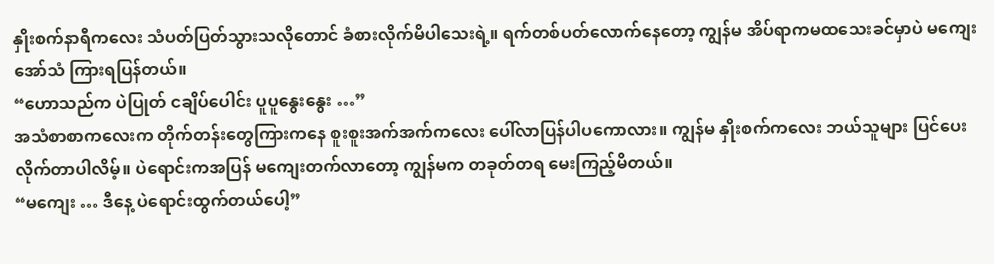နှိုးစက်နာရီကလေး သံပတ်ပြတ်သွားသလိုတောင် ခံစားလိုက်မိပါသေးရဲ့။ ရက်တစ်ပတ်လောက်နေတော့ ကျွန်မ အိပ်ရာကမထသေးခင်မှာပဲ မကျေးအော်သံ ကြားရပြန်တယ်။
“ဟောသည်က ပဲပြုတ် ငချိပ်ပေါင်း ပူပူနွေးနွေး …”
အသံစာစာကလေးက တိုက်တန်းတွေကြားကနေ စူးစူးအက်အက်ကလေး ပေါ်လာပြန်ပါပကောလား။ ကျွန်မ နှိုးစက်ကလေး ဘယ်သူများ ပြင်ပေးလိုက်တာပါလိမ့်။ ပဲရောင်းကအပြန် မကျေးတက်လာတော့ ကျွန်မက တခုတ်တရ မေးကြည့်မိတယ်။
“မကျေး … ဒီနေ့ ပဲရောင်းထွက်တယ်ပေါ့”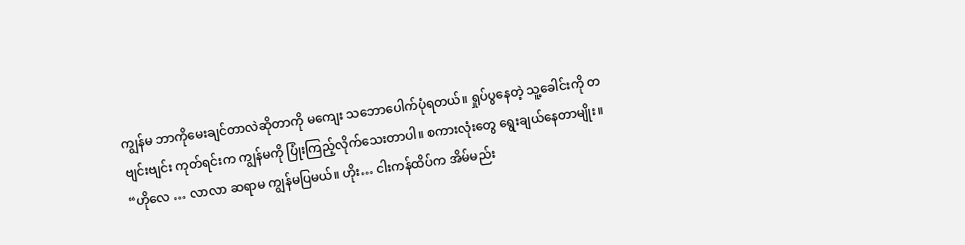ကျွန်မ ဘာကိုမေးချင်တာလဲဆိုတာကို မကျေး သဘောပေါက်ပုံရတယ်။ ရှုပ်ပွနေတဲ့ သူ့ခေါင်းကို တဗျင်းဗျင်း ကုတ်ရင်းက ကျွန်မကို ပြုံးကြည့်လိုက်သေးတာပါ။ စကားလုံးတွေ ရွေးချယ်နေတာမျိုး။
“ဟိုလေ … လာလာ ဆရာမ ကျွန်မပြမယ်။ ဟိုး… ငါးကန်ထိပ်က အိမ်မည်း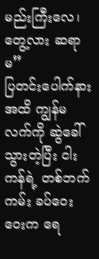မည်းကြီးလေ၊ တွေ့လား ဆရာမ”
ပြတင်းပေါက်နားအထိ ကျွန်မလက်ကို ဆွဲခေါ်သွားတဲ့ပြီး ငါးကန်ရဲ့ တစ်ဘက်ကမ်း ခပ်ဝေးဝေးက ရေ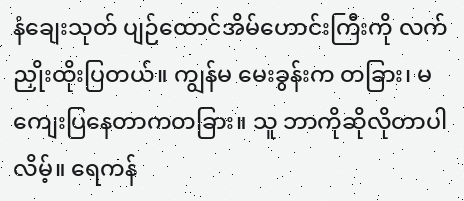နံချေးသုတ် ပျဉ်ထောင်အိမ်ဟောင်းကြီးကို လက်ညှိုးထိုးပြတယ်။ ကျွန်မ မေးခွန်းက တခြား၊ မကျေးပြနေတာကတခြား။ သူ ဘာကိုဆိုလိုတာပါလိမ့်။ ရေကန်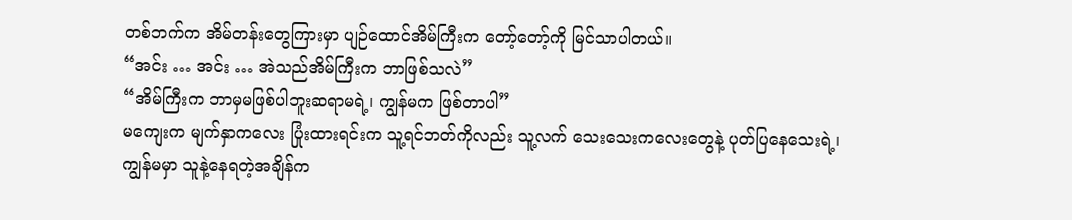တစ်ဘက်က အိမ်တန်းတွေကြားမှာ ပျဉ်ထောင်အိမ်ကြီးက တော့်တော့်ကို မြင်သာပါတယ်။
“အင်း … အင်း … အဲသည်အိမ်ကြီးက ဘာဖြစ်သလဲ”
“အိမ်ကြီးက ဘာမှမဖြစ်ပါဘူးဆရာမရဲ့၊ ကျွန်မက ဖြစ်တာပါ”
မကျေးက မျက်နှာကလေး ပြုံးထားရင်းက သူ့ရင်ဘတ်ကိုလည်း သူ့လက် သေးသေးကလေးတွေနဲ့ ပုတ်ပြနေသေးရဲ့၊ ကျွန်မမှာ သူနဲ့နေရတဲ့အချိန်က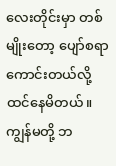လေးတိုင်းမှာ တစ်မျိုးတော့ ပျော်စရာကောင်းတယ်လို့ ထင်နေမိတယ်။ ကျွန်မတို့ ဘ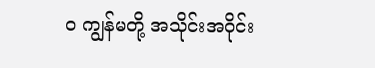ဝ ကျွန်မတို့ အသိုင်းအဝိုင်း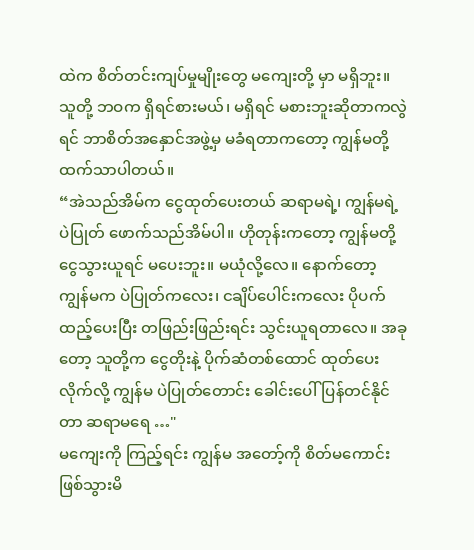ထဲက စိတ်တင်းကျပ်မှုမျိုးတွေ မကျေးတို့ မှာ မရှိဘူး။ သူတို့ ဘဝက ရှိရင်စားမယ်၊ မရှိရင် မစားဘူးဆိုတာကလွဲရင် ဘာစိတ်အနှောင်အဖွဲ့မှ မခံရတာကတော့ ကျွန်မတို့ ထက်သာပါတယ်။
“အဲသည်အိမ်က ငွေထုတ်ပေးတယ် ဆရာမရဲ့၊ ကျွန်မရဲ့ ပဲပြုတ် ဖောက်သည်အိမ်ပါ။ ဟိုတုန်းကတော့ ကျွန်မတို့ ငွေသွားယူရင် မပေးဘူး။ မယုံလို့လေ။ နောက်တော့ ကျွန်မက ပဲပြုတ်ကလေး၊ ငချိပ်ပေါင်းကလေး ပိုပက်ထည့်ပေးပြီး တဖြည်းဖြည်းရင်း သွင်းယူရတာလေ။ အခုတော့ သူတို့က ငွေတိုးနဲ့ ပိုက်ဆံတစ်ထောင် ထုတ်ပေးလိုက်လို့ ကျွန်မ ပဲပြုတ်တောင်း ခေါင်းပေါ်ပြန်တင်နိုင်တာ ဆရာမရေ …"
မကျေးကို ကြည့်ရင်း ကျွန်မ အတော့်ကို စိတ်မကောင်း ဖြစ်သွားမိ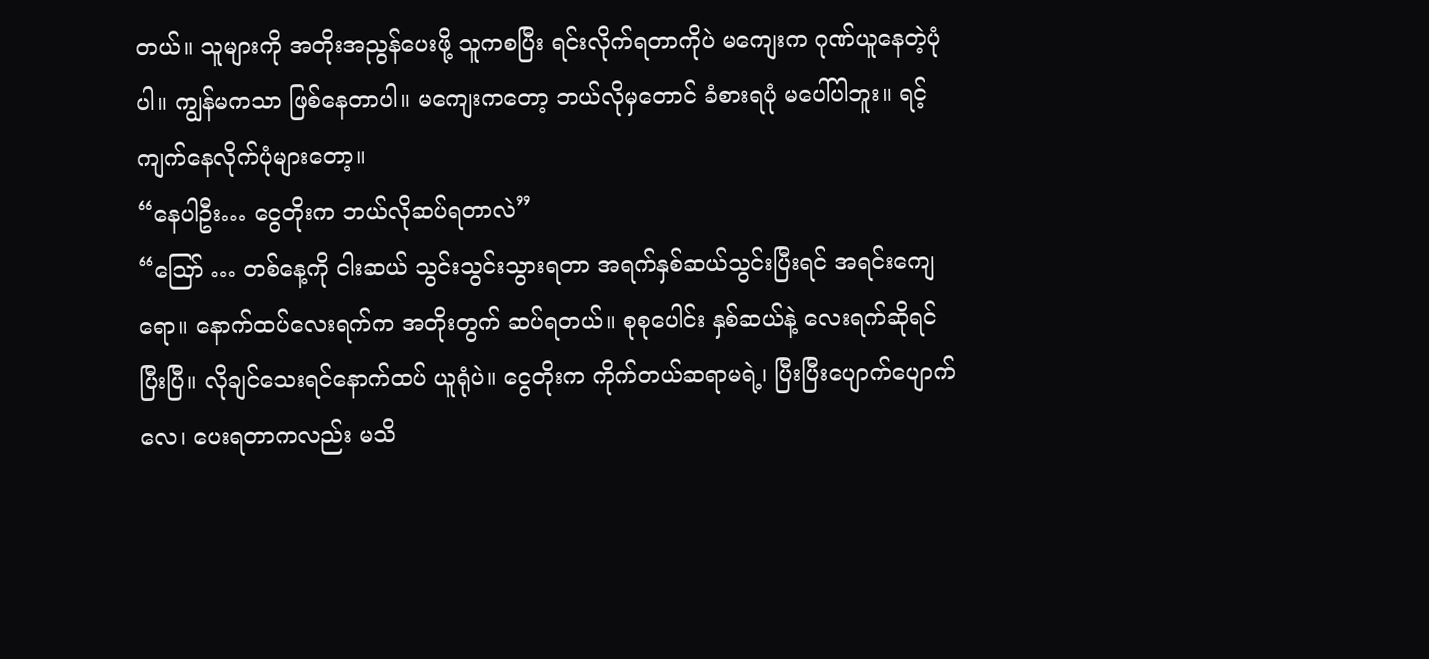တယ်။ သူများကို အတိုးအညွန်ပေးဖို့ သူကစပြီး ရင်းလိုက်ရတာကိုပဲ မကျေးက ဂုဏ်ယူနေတဲ့ပုံပါ။ ကျွန်မကသာ ဖြစ်နေတာပါ။ မကျေးကတော့ ဘယ်လိုမှတောင် ခံစားရပုံ မပေါ်ပါဘူး။ ရင့်ကျက်နေလိုက်ပုံများတော့။
“နေပါဦး… ငွေတိုးက ဘယ်လိုဆပ်ရတာလဲ”
“ဪ … တစ်နေ့ကို ငါးဆယ် သွင်းသွင်းသွားရတာ အရက်နှစ်ဆယ်သွင်းပြီးရင် အရင်းကျေရော။ နောက်ထပ်လေးရက်က အတိုးတွက် ဆပ်ရတယ်။ စုစုပေါင်း နှစ်ဆယ်နဲ့ လေးရက်ဆိုရင် ပြီးပြီ။ လိုချင်သေးရင်နောက်ထပ် ယူရုံပဲ။ ငွေတိုးက ကိုက်တယ်ဆရာမရဲ့၊ ပြီးပြီးပျောက်ပျောက်လေ၊ ပေးရတာကလည်း မသိ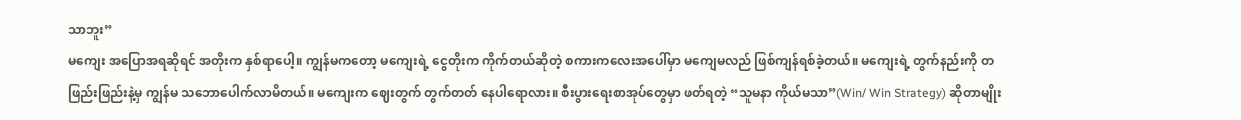သာဘူး”
မကျေး အပြောအရဆိုရင် အတိုးက နှစ်ရာပေါ့။ ကျွန်မကတော့ မကျေးရဲ့ ငွေတိုးက ကိုက်တယ်ဆိုတဲ့ စကားကလေးအပေါ်မှာ မကျေမလည် ဖြစ်ကျန်ရစ်ခဲ့တယ်။ မကျေးရဲ့ တွက်နည်းကို တဖြည်းဖြည်းနဲ့မှ ကျွန်မ သဘောပေါက်လာမိတယ်။ မကျေးက ဈေးတွက် တွက်တတ် နေပါရောလား။ စီးပွားရေးစာအုပ်တွေမှာ ဖတ်ရတဲ့ “သူမနာ ကိုယ်မသာ”(Win/ Win Strategy) ဆိုတာမျိုး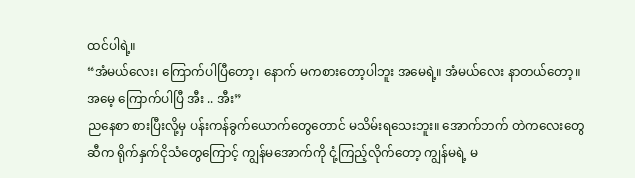ထင်ပါရဲ့။
“အံမယ်လေး၊ ကြောက်ပါပြီတော့၊ နောက် မကစားတော့ပါဘူး အမေရဲ့။ အံမယ်လေး နာတယ်တော့။ အမေ့ ကြောက်ပါပြီ အီး .. အီး”
ညနေစာ စားပြီးလို့မှ ပန်းကန်ခွက်ယောက်တွေတောင် မသိမ်းရသေးဘူး။ အောက်ဘက် တဲကလေးတွေဆီက ရိုက်နှက်ငိုသံတွေကြောင့် ကျွန်မအောက်ကို ငုံ့ကြည့်လိုက်တော့ ကျွန်မရဲ့ မ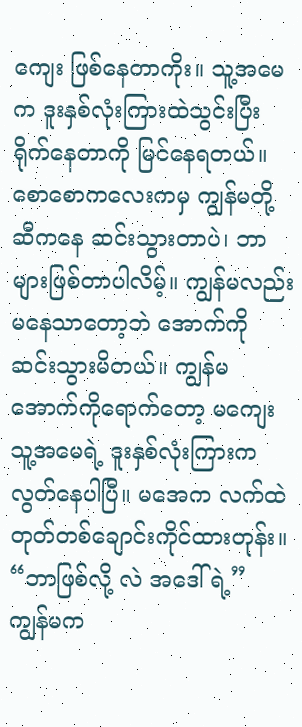ကျေး ဖြစ်နေတာကိုး။ သူ့အမေက ဒူးနှစ်လုံးကြားထဲသွင်းပြီး ရိုက်နေတာကို မြင်နေရတယ်။ စောစောကလေးကမှ ကျွန်မတို့ ဆီကနေ ဆင်းသွားတာပဲ၊ ဘာများဖြစ်တာပါလိမ့်။ ကျွန်မလည်း မနေသာတော့ဘဲ အောက်ကို ဆင်းသွားမိတယ်။ ကျွန်မ အောက်ကိုရောက်တော့ မကျေး သူ့အမေရဲ့ ဒူးနှစ်လုံးကြားက လွတ်နေပါပြီ။ မအေက လက်ထဲ တုတ်တစ်ချောင်းကိုင်ထားတုန်း။
“ဘာဖြစ်လို့ လဲ အဒေါ်ရဲ့”
ကျွန်မက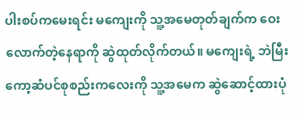ပါးစပ်ကမေးရင်း မကျေးကို သူ့အမေတုတ်ချက်က ဝေးလောက်တဲ့နေရာကို ဆွဲထုတ်လိုက်တယ်။ မကျေးရဲ့ ဘဲမြီးကော့ဆံပင်စုစည်းကလေးကို သူ့အမေက ဆွဲဆောင့်ထားပုံ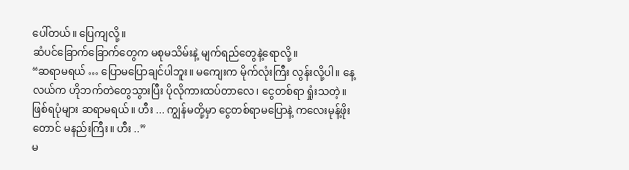ပေါ်တယ်။ ပြေကျလို့။
ဆံပင်ခြောက်ခြောက်တွေက မစုမသိမ်းနဲ့ မျက်ရည်တွေနဲ့ရောလို့။
“ဆရာမရယ် … ပြောမပြောချင်ပါဘူး။ မကျေးက မိုက်လုံးကြီး လွန်းလို့ပါ။ နေ့လယ်က ဟိုဘက်တဲတွေသွားပြီး ပိုလိုကားထပ်တာလေ၊ ငွေတစ်ရာ ရှုံးသတဲ့။ ဖြစ်ရပုံများ ဆရာမရယ်။ ဟီး ... ကျွန်မတို့မှာ ငွေတစ်ရာမပြောနဲ့ ကလေးမုန့်ဖိုးတောင် မနည်းကြီး။ ဟီး ..”
မ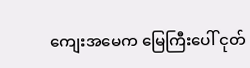ကျေးအမေက မြေကြီးပေါ် ငုတ်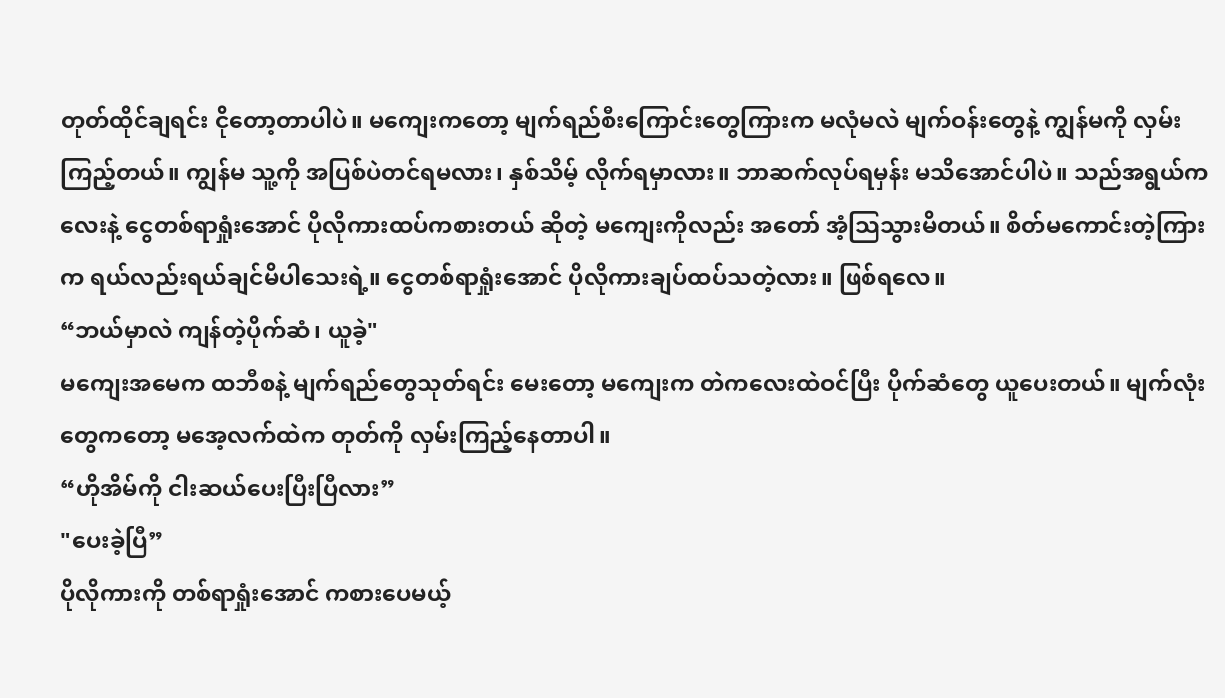တုတ်ထိုင်ချရင်း ငိုတော့တာပါပဲ။ မကျေးကတော့ မျက်ရည်စီးကြောင်းတွေကြားက မလုံမလဲ မျက်ဝန်းတွေနဲ့ ကျွန်မကို လှမ်းကြည့်တယ်။ ကျွန်မ သူ့ကို အပြစ်ပဲတင်ရမလား၊ နှစ်သိမ့် လိုက်ရမှာလား။ ဘာဆက်လုပ်ရမှန်း မသိအောင်ပါပဲ။ သည်အရွယ်ကလေးနဲ့ ငွေတစ်ရာရှုံးအောင် ပိုလိုကားထပ်ကစားတယ် ဆိုတဲ့ မကျေးကိုလည်း အတော် အံ့သြသွားမိတယ်။ စိတ်မကောင်းတဲ့ကြားက ရယ်လည်းရယ်ချင်မိပါသေးရဲ့။ ငွေတစ်ရာရှုံးအောင် ပိုလိုကားချပ်ထပ်သတဲ့လား။ ဖြစ်ရလေ။
“ဘယ်မှာလဲ ကျန်တဲ့ပိုက်ဆံ၊ ယူခဲ့"
မကျေးအမေက ထဘီစနဲ့ မျက်ရည်တွေသုတ်ရင်း မေးတော့ မကျေးက တဲကလေးထဲဝင်ပြီး ပိုက်ဆံတွေ ယူပေးတယ်။ မျက်လုံးတွေကတော့ မအေ့လက်ထဲက တုတ်ကို လှမ်းကြည့်နေတာပါ။
“ဟိုအိမ်ကို ငါးဆယ်ပေးပြီးပြီလား”
"ပေးခဲ့ပြီ”
ပိုလိုကားကို တစ်ရာရှုံးအောင် ကစားပေမယ့်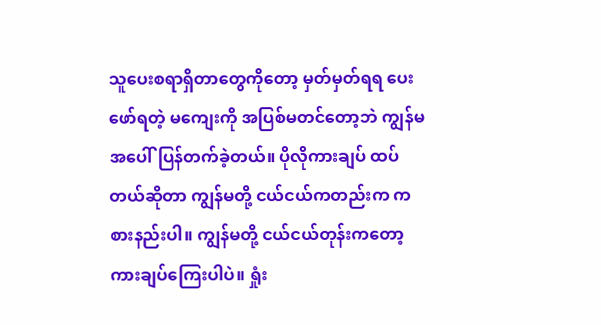သူပေးစရာရှိတာတွေကိုတော့ မှတ်မှတ်ရရ ပေးဖော်ရတဲ့ မကျေးကို အပြစ်မတင်တော့ဘဲ ကျွန်မ အပေါ်ပြန်တက်ခဲ့တယ်။ ပိုလိုကားချပ် ထပ်တယ်ဆိုတာ ကျွန်မတို့ ငယ်ငယ်ကတည်းက ကစားနည်းပါ။ ကျွန်မတို့ ငယ်ငယ်တုန်းကတော့ ကားချပ်ကြေးပါပဲ။ ရှုံး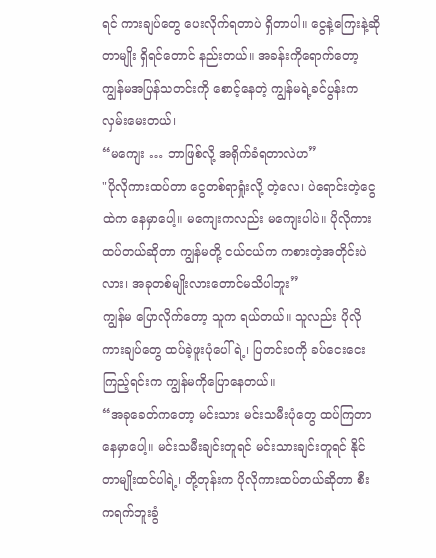ရင် ကားချပ်တွေ ပေးလိုက်ရတာပဲ ရှိတာပါ။ ငွေနဲ့ကြေးနဲ့ဆိုတာမျိုး ရှိရင်တောင် နည်းတယ်။ အခန်းကိုရောက်တော့ ကျွန်မအပြန်သတင်းကို စောင့်နေတဲ့ ကျွန်မရဲ့ခင်ပွန်းက လှမ်းမေးတယ်၊
“မကျေး … ဘာဖြစ်လို့ အရိုက်ခံရတာလဲဟ”
"ပိုလိုကားထပ်တာ ငွေတစ်ရာရှုံးလို့ တဲ့လေ၊ ပဲရောင်းတဲ့ငွေထဲက နေမှာပေါ့။ မကျေးကလည်း မကျေးပါပဲ။ ပိုလိုကားထပ်တယ်ဆိုတာ ကျွန်မတို့ ငယ်ငယ်က ကစားတဲ့အတိုင်းပဲလား၊ အခုတစ်မျိုးလားတောင်မသိပါဘူး”
ကျွန်မ ပြောလိုက်တော့ သူက ရယ်တယ်။ သူလည်း ပိုလိုကားချပ်တွေ ထပ်ခဲ့ဖူးပုံပေါ်ရဲ့၊ ပြတင်းဝကို ခပ်ငေးငေးကြည့်ရင်းက ကျွန်မကိုပြောနေတယ်။
“အခုခေတ်ကတော့ မင်းသား မင်းသမီးပုံတွေ ထပ်ကြတာနေမှာပေါ့။ မင်းသမီးချင်းတူရင် မင်းသားချင်းတူရင် နိုင်တာမျိုးထင်ပါရဲ့၊ တို့တုန်းက ပိုလိုကားထပ်တယ်ဆိုတာ စီးကရက်ဘူးခွံ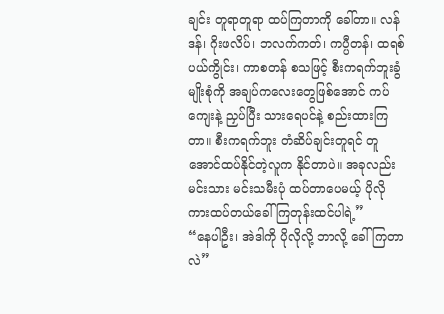ချင်း တူရာတူရာ ထပ်ကြတာကို ခေါ်တာ။ လန်ဒန်၊ ဂိုးဖလိပ်၊ ဘလက်ကတ်၊ ကပ္ပီတန်၊ ထရစ်ပယ်ကွိုင်း၊ ကာစတန် စသဖြင့် စီးကရက်ဘူးခွံမျိုးစုံကို အချပ်ကလေးတွေဖြစ်အောင် ကပ်ကျေးနဲ့ ညှပ်ပြီး သားရေပင်နဲ့ စည်းထားကြတာ။ စီးကရက်ဘူး တံဆိပ်ချင်းတူရင် တူအောင်ထပ်နိုင်တဲ့လူက နိုင်တာပဲ။ အခုလည်း မင်းသား မင်းသမီးပုံ ထပ်တာပေမယ့် ပိုလိုကားထပ်တယ်ခေါ်ကြတုန်းထင်ပါရဲ့”
“နေပါဦး၊ အဲဒါကို ပိုလိုလို့ ဘာလို့ ခေါ်ကြတာလဲ”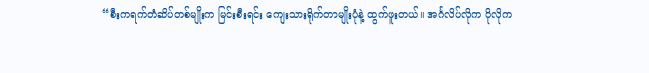“စီးကရက်တံဆိပ်တစ်မျိုးက မြင်းစီးရင်း ကျေးသားရိုက်တာမျိုးပုံနဲ့ ထွက်ဖူးတယ်။ အင်္ဂလိပ်လိုက ပိုလိုက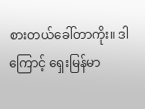စားတယ်ခေါ်တာကိုး။ ဒါကြောင့် ရှေးမြန်မာ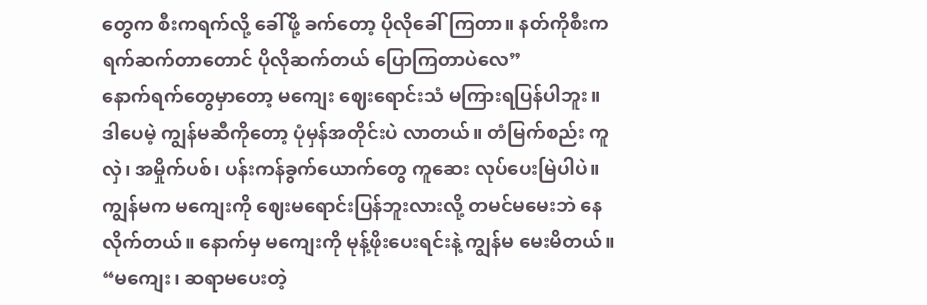တွေက စီးကရက်လို့ ခေါ်ဖို့ ခက်တော့ ပိုလိုခေါ်ကြတာ။ နတ်ကိုစီးကရက်ဆက်တာတောင် ပိုလိုဆက်တယ် ပြောကြတာပဲလေ”
နောက်ရက်တွေမှာတော့ မကျေး ဈေးရောင်းသံ မကြားရပြန်ပါဘူး။ ဒါပေမဲ့ ကျွန်မဆီကိုတော့ ပုံမှန်အတိုင်းပဲ လာတယ်။ တံမြက်စည်း ကူလှဲ၊ အမှိုက်ပစ်၊ ပန်းကန်ခွက်ယောက်တွေ ကူဆေး လုပ်ပေးမြဲပါပဲ။ ကျွန်မက မကျေးကို ဈေးမရောင်းပြန်ဘူးလားလို့ တမင်မမေးဘဲ နေလိုက်တယ်။ နောက်မှ မကျေးကို မုန့်ဖိုးပေးရင်းနဲ့ ကျွန်မ မေးမိတယ်။
“မကျေး၊ ဆရာမပေးတဲ့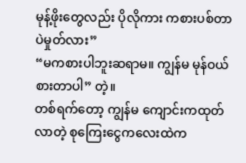မုန့်ဖိုးတွေလည်း ပိုလိုကား ကစားပစ်တာပဲမှုတ်လား”
“မကစားပါဘူးဆရာမ။ ကျွန်မ မုန်ဝယ်စားတာပါ” တဲ့။
တစ်ရက်တော့ ကျွန်မ ကျောင်းကထုတ်လာတဲ့ စုကြေးငွေကလေးထဲက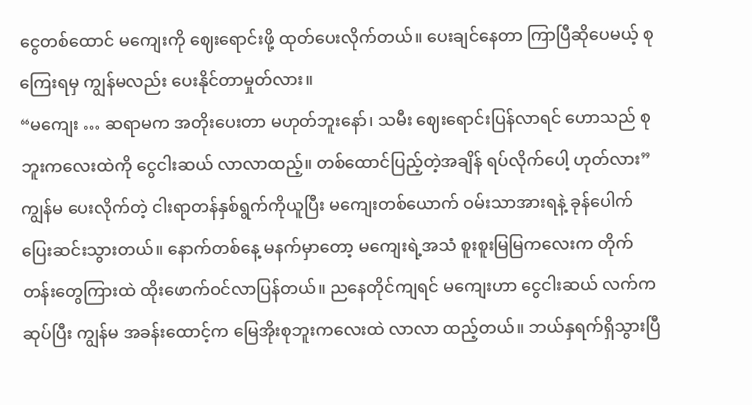ငွေတစ်ထောင် မကျေးကို ဈေးရောင်းဖို့ ထုတ်ပေးလိုက်တယ်။ ပေးချင်နေတာ ကြာပြီဆိုပေမယ့် စုကြေးရမှ ကျွန်မလည်း ပေးနိုင်တာမှုတ်လား။
“မကျေး … ဆရာမက အတိုးပေးတာ မဟုတ်ဘူးနော်၊ သမီး ဈေးရောင်းပြန်လာရင် ဟောသည် စုဘူးကလေးထဲကို ငွေငါးဆယ် လာလာထည့်။ တစ်ထောင်ပြည့်တဲ့အချိန် ရပ်လိုက်ပေါ့ ဟုတ်လား”
ကျွန်မ ပေးလိုက်တဲ့ ငါးရာတန်နှစ်ရွက်ကိုယူပြီး မကျေးတစ်ယောက် ဝမ်းသာအားရနဲ့ ခုန်ပေါက် ပြေးဆင်းသွားတယ်။ နောက်တစ်နေ့ မနက်မှာတော့ မကျေးရဲ့အသံ စူးစူးမြမြကလေးက တိုက်တန်းတွေကြားထဲ ထိုးဖောက်ဝင်လာပြန်တယ်။ ညနေတိုင်ကျရင် မကျေးဟာ ငွေငါးဆယ် လက်ကဆုပ်ပြီး ကျွန်မ အခန်းထောင့်က မြေအိုးစုဘူးကလေးထဲ လာလာ ထည့်တယ်။ ဘယ်နှရက်ရှိသွားပြီ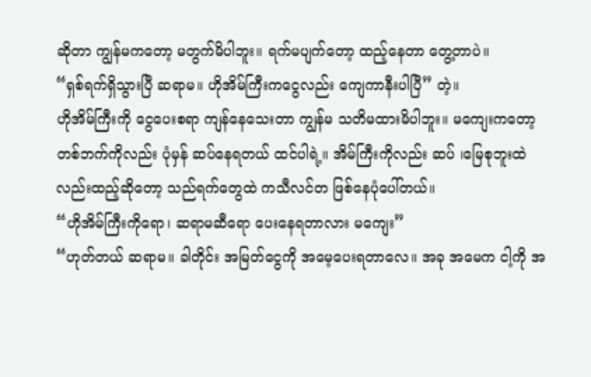ဆိုတာ ကျွန်မကတော့ မတွက်မိပါဘူး။ ရက်မပျက်တော့ ထည့်နေတာ တွေ့တာပဲ။
“ရှစ်ရက်ရှိသွားပြီ ဆရာမ။ ဟိုအိမ်ကြီးကငွေလည်း ကျေကာနီးပါပြီ” တဲ့။
ဟိုအိမ်ကြီးကို ငွေပေးစရာ ကျန်နေသေးတာ ကျွန်မ သတိမထားမိပါဘူး။ မကျေးကတော့ တစ်ဘက်ကိုလည်း ပုံမှန် ဆပ်နေရတယ် ထင်ပါရဲ့။ အိမ်ကြီးကိုလည်း ဆပ် ၊မြေစုဘူးထဲလည်းထည့်ဆိုတော့ သည်ရက်တွေထဲ ကသီလင်တ ဖြစ်နေပုံပေါ်တယ်။
“ဟိုအိမ်ကြီးကိုရော၊ ဆရာမဆီရော ပေးနေရတာလား မကျေး”
“ဟုတ်တယ် ဆရာမ။ ခါတိုင်း အမြတ်ငွေကို အမေ့ပေးရတာလေ။ အခု အမေက ငါ့ကို အ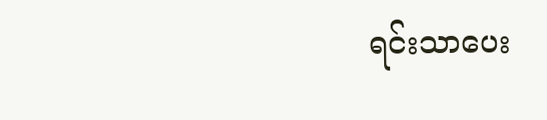ရင်းသာပေး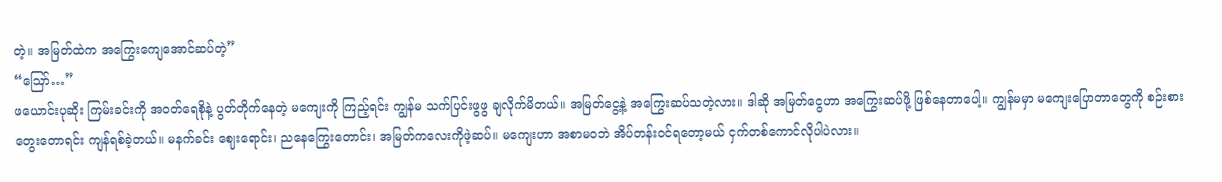တဲ့။ အမြတ်ထဲက အကြွေးကျေအောင်ဆပ်တဲ့”
“ဪ…”
ဖယောင်းပုဆိုး ကြမ်းခင်းကို အဝတ်ရေစိုနဲ့ ပွတ်တိုက်နေတဲ့ မကျေးကို ကြည့်ရင်း ကျွန်မ သက်ပြင်းဖွဖွ ချလိုက်မိတယ်။ အမြတ်ငွေ့နဲ့ အကြွေးဆပ်သတဲ့လား။ ဒါဆို အမြတ်ငွေဟာ အကြွေးဆပ်ဖို့ ဖြစ်နေတာပေါ့။ ကျွန်မမှာ မကျေးပြောတာတွေကို စဉ်းစားတွေးတောရင်း ကျန်ရစ်ခဲ့တယ်။ မနက်ခင်း ဈေးရောင်း၊ ညနေကြွေးတောင်း၊ အမြတ်ကလေးကိုဖဲ့ဆပ်။ မကျေးဟာ အစာမဝဘဲ အိပ်တန်းဝင်ရတော့မယ် ငှက်တစ်ကောင်လိုပါပဲလား။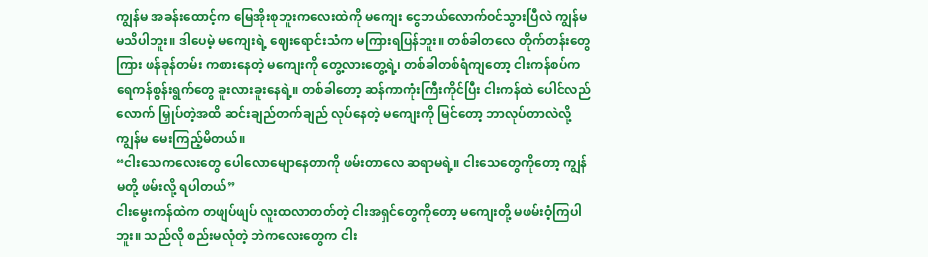ကျွန်မ အခန်းထောင့်က မြေအိုးစုဘူးကလေးထဲကို မကျေး ငွေဘယ်လောက်ဝင်သွားပြီလဲ ကျွန်မ မသိပါဘူး။ ဒါပေမဲ့ မကျေးရဲ့ ဈေးရောင်းသံက မကြားရပြန်ဘူး။ တစ်ခါတလေ တိုက်တန်းတွေကြား ဖန်ခုန်တမ်း ကစားနေတဲ့ မကျေးကို တွေ့လားတွေ့ရဲ့၊ တစ်ခါတစ်ရံကျတော့ ငါးကန်စပ်က ရေကန်စွန်းရွက်တွေ ခူးလားခူးနေရဲ့။ တစ်ခါတော့ ဆန်ကာကုံးကြီးကိုင်ပြီး ငါးကန်ထဲ ပေါင်လည်လောက် မြှုပ်တဲ့အထိ ဆင်းချည်တက်ချည် လုပ်နေတဲ့ မကျေးကို မြင်တော့ ဘာလုပ်တာလဲလို့ကျွန်မ မေးကြည့်မိတယ်။
“ငါးသေကလေးတွေ ပေါလောမျောနေတာကို ဖမ်းတာလေ ဆရာမရဲ့။ ငါးသေတွေကိုတော့ ကျွန်မတို့ ဖမ်းလို့ ရပါတယ်”
ငါးမွေးကန်ထဲက တဖျပ်ဖျပ် လူးထလာတတ်တဲ့ ငါးအရှင်တွေကိုတော့ မကျေးတို့ မဖမ်းဝံ့ကြပါဘူး။ သည်လို စည်းမလုံတဲ့ ဘဲကလေးတွေက ငါး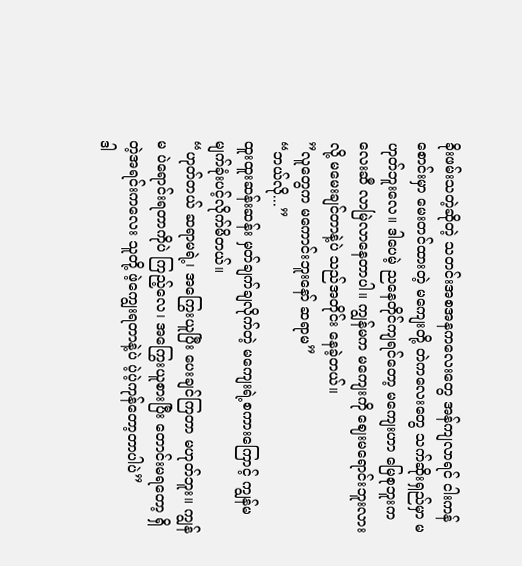ခိုးဖမ်းသတဲ့ဆိုတဲ့ သတင်းအစအနကလေးတွေ အန်ကျလာရင် ငါးကန်စောင်းမှာ မေးတင်ထားတဲ့ မကျေးတို့ တဲကလေးတွေ သက်ဆိုးရှည်မှာ မဟုတ်ဘူးလေ။ ဒါပေမဲ့ ညနေတိုင်ကျရင်တော့ မကျေးဟာ မြေစုဘူးကလေးဆီ လာမြဲလာနေတာပါ။ ကျွန်မက မကျေးကို ဈေးမရောင်းဘူးလားလို့ မမေးချင်တာနဲ့ပဲ သည်အတိုင်း နေခဲ့တယ်။
”လူတွေက မကောင်းဘူးနော် ဆရာမ”
“ဘယ်လို...”
ထူးထူးဆန်းဆန်း မှတ်ချက်ချလိုက်တဲ့ မကျေးရဲ့စကားကြောင့် ကျွန်မ မျက်ခုံးပင့်လိုက်မိတယ်။
“ဟုတ်တယ် ဆရာမရဲ့၊ အကြွေးယူပြီး ပေးချင်ကြတာ မဟုတ်ဘူး။ ကျွန်မ ပဲရောင်းရတာကိုပဲ ကြည့်လေ၊ အကြွေးယူစားပြီး တောင်းမရတော့ ရှိတဲ့အရင်းကလေး သူတို့ ဖဲ့ကျွေးရတာနဲ့ပဲ ပဲ့ပဲ့ကုန်တော့တာပါပဲ”
ဒါ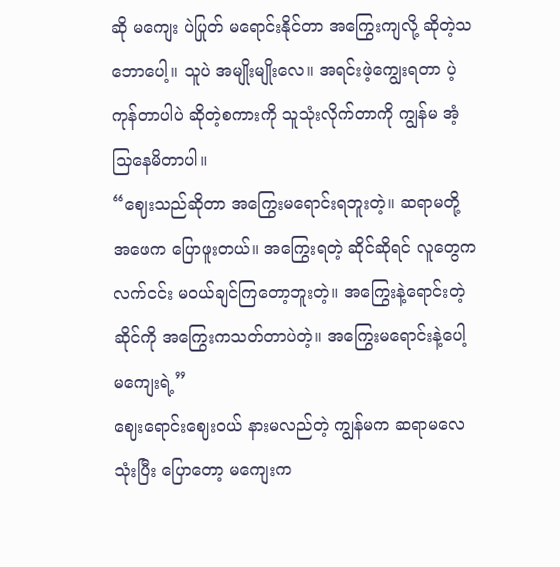ဆို မကျေး ပဲပြုတ် မရောင်းနိုင်တာ အကြွေးကျလို့ ဆိုတဲ့သဘောပေါ့။ သူပဲ အမျိုးမျိုးလေ။ အရင်းဖဲ့ကျွေးရတာ ပဲ့ကုန်တာပါပဲ ဆိုတဲ့စကားကို သူသုံးလိုက်တာကို ကျွန်မ အံ့သြနေမိတာပါ။
“ဈေးသည်ဆိုတာ အကြွေးမရောင်းရဘူးတဲ့။ ဆရာမတို့ အဖေက ပြောဖူးတယ်။ အကြွေးရတဲ့ ဆိုင်ဆိုရင် လူတွေက လက်ငင်း မဝယ်ချင်ကြတော့ဘူးတဲ့။ အကြွေးနဲ့ရောင်းတဲ့ဆိုင်ကို အကြွေးကသတ်တာပဲတဲ့။ အကြွေးမရောင်းနဲ့ပေါ့ မကျေးရဲ့”
ဈေးရောင်းဈေးဝယ် နားမလည်တဲ့ ကျွန်မက ဆရာမလေသုံးပြီး ပြောတော့ မကျေးက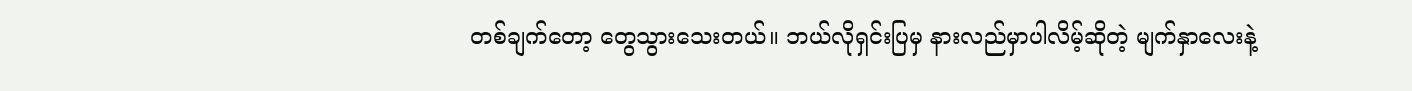တစ်ချက်တော့ တွေသွားသေးတယ်။ ဘယ်လိုရှင်းပြမှ နားလည်မှာပါလိမ့်ဆိုတဲ့ မျက်နှာလေးနဲ့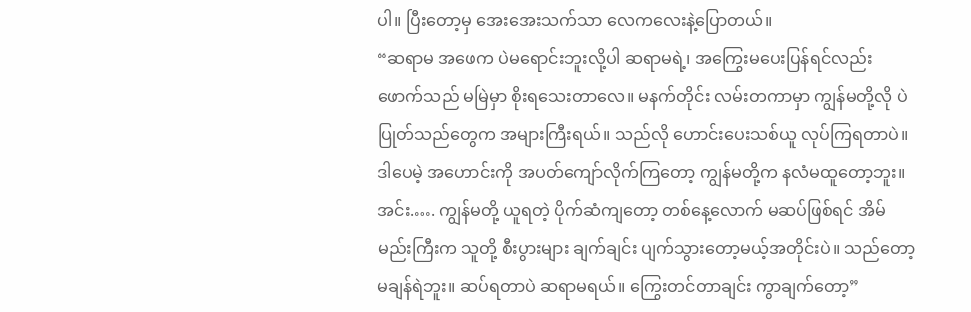ပါ။ ပြီးတော့မှ အေးအေးသက်သာ လေကလေးနဲ့ပြောတယ်။
“ဆရာမ အဖေက ပဲမရောင်းဘူးလို့ပါ ဆရာမရဲ့၊ အကြွေးမပေးပြန်ရင်လည်း ဖောက်သည် မမြဲမှာ စိုးရသေးတာလေ။ မနက်တိုင်း လမ်းတကာမှာ ကျွန်မတို့လို ပဲပြုတ်သည်တွေက အများကြီးရယ်။ သည်လို ဟောင်းပေးသစ်ယူ လုပ်ကြရတာပဲ။ ဒါပေမဲ့ အဟောင်းကို အပတ်ကျော်လိုက်ကြတော့ ကျွန်မတို့က နလံမထူတော့ဘူး။ အင်း.…. ကျွန်မတို့ ယူရတဲ့ ပိုက်ဆံကျတော့ တစ်နေ့လောက် မဆပ်ဖြစ်ရင် အိမ်မည်းကြီးက သူတို့ စီးပွားများ ချက်ချင်း ပျက်သွားတော့မယ့်အတိုင်းပဲ။ သည်တော့ မချန်ရဲဘူး။ ဆပ်ရတာပဲ ဆရာမရယ်။ ကြွေးတင်တာချင်း ကွာချက်တော့”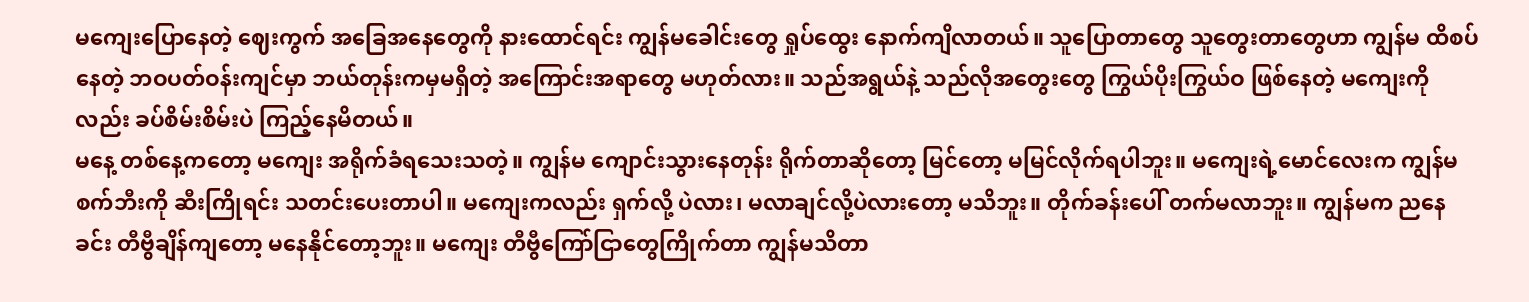မကျေးပြောနေတဲ့ ဈေးကွက် အခြေအနေတွေကို နားထောင်ရင်း ကျွန်မခေါင်းတွေ ရှုပ်ထွေး နောက်ကျိလာတယ်။ သူပြောတာတွေ သူတွေးတာတွေဟာ ကျွန်မ ထိစပ်နေတဲ့ ဘဝပတ်ဝန်းကျင်မှာ ဘယ်တုန်းကမှမရှိတဲ့ အကြောင်းအရာတွေ မဟုတ်လား။ သည်အရွယ်နဲ့ သည်လိုအတွေးတွေ ကြွယ်ပိုးကြွယ်ဝ ဖြစ်နေတဲ့ မကျေးကိုလည်း ခပ်စိမ်းစိမ်းပဲ ကြည့်နေမိတယ်။
မနေ့ တစ်နေ့ကတော့ မကျေး အရိုက်ခံရသေးသတဲ့။ ကျွန်မ ကျောင်းသွားနေတုန်း ရိုက်တာဆိုတော့ မြင်တော့ မမြင်လိုက်ရပါဘူး။ မကျေးရဲ့မောင်လေးက ကျွန်မစက်ဘီးကို ဆီးကြိုရင်း သတင်းပေးတာပါ။ မကျေးကလည်း ရှက်လို့ ပဲလား၊ မလာချင်လို့ပဲလားတော့ မသိဘူး။ တိုက်ခန်းပေါ် တက်မလာဘူး။ ကျွန်မက ညနေခင်း တီဗွီချိန်ကျတော့ မနေနိုင်တော့ဘူး။ မကျေး တီဗွီကြော်ငြာတွေကြိုက်တာ ကျွန်မသိတာ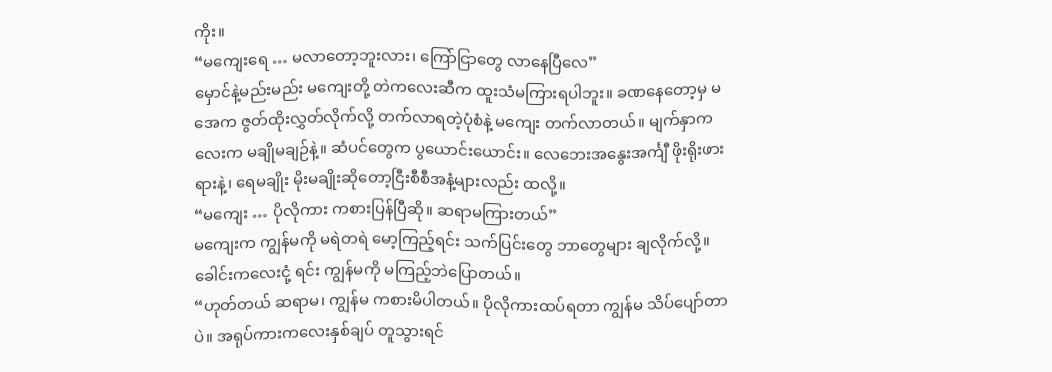ကိုး။
“မကျေးရေ … မလာတော့ဘူးလား၊ ကြော်ငြာတွေ လာနေပြီလေ”
မှောင်နဲ့မည်းမည်း မကျေးတို့ တဲကလေးဆီက ထူးသံမကြားရပါဘူး။ ခဏနေတော့မှ မအေက ဇွတ်ထိုးလွှတ်လိုက်လို့ တက်လာရတဲ့ပုံစံနဲ့ မကျေး တက်လာတယ်။ မျက်နှာကလေးက မချိုမချဉ်နဲ့။ ဆံပင်တွေက ပွယောင်းယောင်း။ လေဘေးအနွေးအင်္ကျီ ဖိုးရိုးဖားရားနဲ့၊ ရေမချိုး မိုးမချိုးဆိုတော့ငြီးစီစီအနံ့များလည်း ထလို့။
“မကျေး … ပိုလိုကား ကစားပြန်ပြီဆို။ ဆရာမကြားတယ်”
မကျေးက ကျွန်မကို မရဲတရဲ မော့ကြည့်ရင်း သက်ပြင်းတွေ ဘာတွေများ ချလိုက်လို့။ ခေါင်းကလေးငုံ့ ရင်း ကျွန်မကို မကြည့်ဘဲပြောတယ်။
“ဟုတ်တယ် ဆရာမ၊ ကျွန်မ ကစားမိပါတယ်။ ပိုလိုကားထပ်ရတာ ကျွန်မ သိပ်ပျော်တာပဲ။ အရုပ်ကားကလေးနှစ်ချပ် တူသွားရင်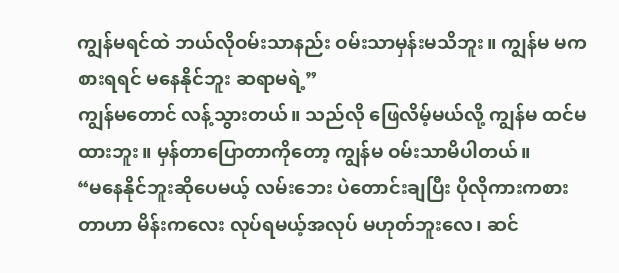ကျွန်မရင်ထဲ ဘယ်လိုဝမ်းသာနည်း ဝမ်းသာမှန်းမသိဘူး။ ကျွန်မ မကစားရရင် မနေနိုင်ဘူး ဆရာမရဲ့”
ကျွန်မတောင် လန့်သွားတယ်။ သည်လို ဖြေလိမ့်မယ်လို့ ကျွန်မ ထင်မထားဘူး။ မှန်တာပြောတာကိုတော့ ကျွန်မ ဝမ်းသာမိပါတယ်။
“မနေနိုင်ဘူးဆိုပေမယ့် လမ်းဘေး ပဲတောင်းချပြီး ပိုလိုကားကစားတာဟာ မိန်းကလေး လုပ်ရမယ့်အလုပ် မဟုတ်ဘူးလေ၊ ဆင်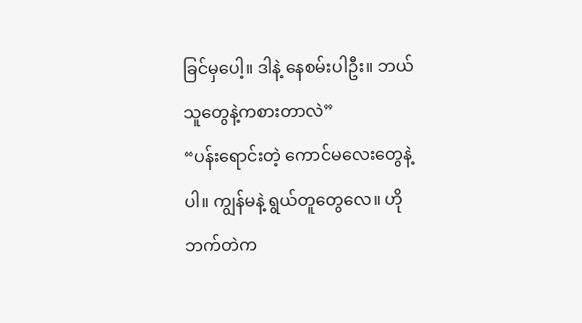ခြင်မှပေါ့။ ဒါနဲ့ နေစမ်းပါဦး။ ဘယ်သူတွေနဲ့ကစားတာလဲ”
“ပန်းရောင်းတဲ့ ကောင်မလေးတွေနဲ့ပါ။ ကျွန်မနဲ့ ရွယ်တူတွေလေ။ ဟိုဘက်တဲက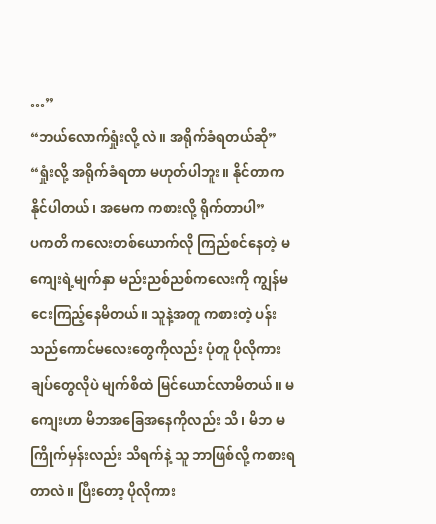…”
“ဘယ်လောက်ရှုံးလို့ လဲ။ အရိုက်ခံရတယ်ဆို”
“ရှုံးလို့ အရိုက်ခံရတာ မဟုတ်ပါဘူး။ နိုင်တာက နိုင်ပါတယ်၊ အမေက ကစားလို့ ရိုက်တာပါ”
ပကတိ ကလေးတစ်ယောက်လို ကြည်စင်နေတဲ့ မကျေးရဲ့မျက်နှာ မည်းညစ်ညစ်ကလေးကို ကျွန်မ ငေးကြည့်နေမိတယ်။ သူနဲ့အတူ ကစားတဲ့ ပန်းသည်ကောင်မလေးတွေကိုလည်း ပုံတူ ပိုလိုကားချပ်တွေလိုပဲ မျက်စိထဲ မြင်ယောင်လာမိတယ်။ မကျေးဟာ မိဘအခြေအနေကိုလည်း သိ၊ မိဘ မကြိုက်မှန်းလည်း သိရက်နဲ့ သူ ဘာဖြစ်လို့ ကစားရတာလဲ။ ပြီးတော့ ပိုလိုကား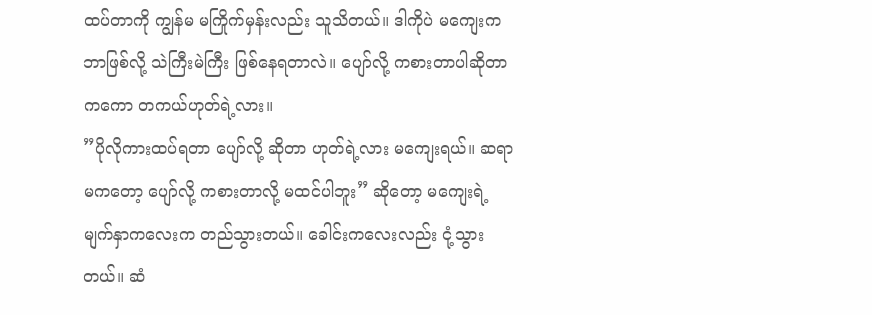ထပ်တာကို ကျွန်မ မကြိုက်မှန်းလည်း သူသိတယ်။ ဒါကိုပဲ မကျေးက ဘာဖြစ်လို့ သဲကြီးမဲကြီး ဖြစ်နေရတာလဲ။ ပျော်လို့ ကစားတာပါဆိုတာကကော တကယ်ဟုတ်ရဲ့လား။
”ပိုလိုကားထပ်ရတာ ပျော်လို့ ဆိုတာ ဟုတ်ရဲ့လား မကျေးရယ်။ ဆရာမကတော့ ပျော်လို့ ကစားတာလို့ မထင်ပါဘူး” ဆိုတော့ မကျေးရဲ့ မျက်နှာကလေးက တည်သွားတယ်။ ခေါင်းကလေးလည်း ငုံ့သွားတယ်။ ဆံ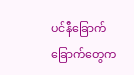ပင်နီခြောက်ခြောက်တွေက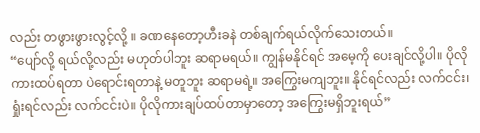လည်း တဖွားဖွားလွင့်လို့ ။ ခဏနေတော့ဟီးခနဲ တစ်ချက်ရယ်လိုက်သေးတယ်။
“ပျော်လို့ ရယ်လို့လည်း မဟုတ်ပါဘူး ဆရာမရယ်။ ကျွန်မနိုင်ရင် အမေ့ကို ပေးချင်လို့ပါ။ ပိုလိုကားထပ်ရတာ ပဲရောင်းရတာနဲ့ မတူဘူး ဆရာမရဲ့။ အကြွေးမကျဘူး။ နိုင်ရင်လည်း လက်ငင်း၊ ရှုံးရင်လည်း လက်ငင်းပဲ။ ပိုလိုကားချပ်ထပ်တာမှာတော့ အကြွေးမရှိဘူးရယ်”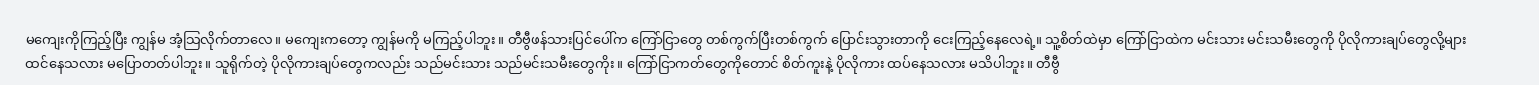မကျေးကိုကြည့်ပြီး ကျွန်မ အံ့သြလိုက်တာလေ။ မကျေးကတော့ ကျွန်မကို မကြည့်ပါဘူး။ တီဗွီဖန်သားပြင်ပေါ်က ကြော်ငြာတွေ တစ်ကွက်ပြီးတစ်ကွက် ပြောင်းသွားတာကို ငေးကြည့်နေလေရဲ့။ သူ့စိတ်ထဲမှာ ကြော်ငြာထဲက မင်းသား မင်းသမီးတွေကို ပိုလိုကားချပ်တွေလို့များ ထင်နေသလား မပြောတတ်ပါဘူး။ သူရိုက်တဲ့ ပိုလိုကားချပ်တွေကလည်း သည်မင်းသား သည်မင်းသမီးတွေကိုး။ ကြော်ငြာကတ်တွေကိုတောင် စိတ်ကူးနဲ့ ပိုလိုကား ထပ်နေသလား မသိပါဘူး။ တီဗွီ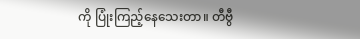ကို ပြုံးကြည့်နေသေးတာ။ တီဗွီ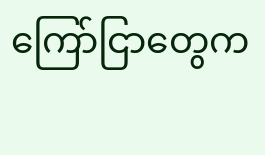ကြော်ငြာတွေက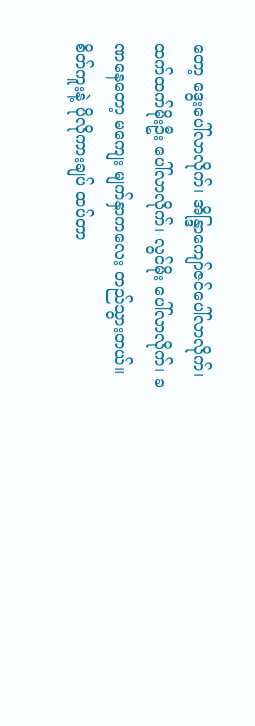တော့ ဒွေးပေါ်လာလိုက်၊ အိန္ဒြာကျော်ဇင်ပေါ်လာလိုက်၊ ထက်ထက်မိုးဦး ပေါ်လာလိုက်၊ လွင်မိုး ပေါ်လာလိုက်၊ ခဏနေတော့ မကျေး မျက်နှာကလေး တည်သွားတယ်။ စိတ်ကူးနဲ့ ပိုလိုကားချပ် ထပ်တာ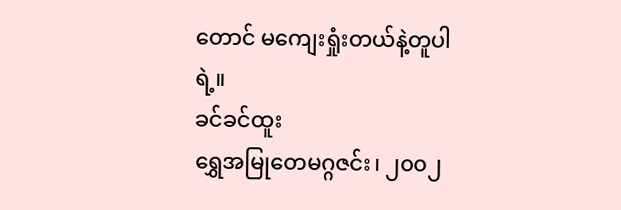တောင် မကျေးရှုံးတယ်နဲ့တူပါရဲ့။
ခင်ခင်ထူး
ရွှေအမြုတေမဂ္ဂဇင်း၊ ၂၀၀၂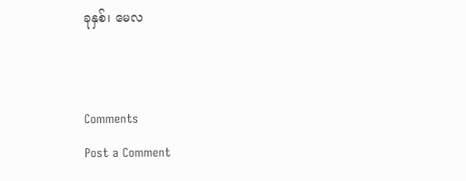ခုနှစ်၊ မေလ


Comments
Post a Comment